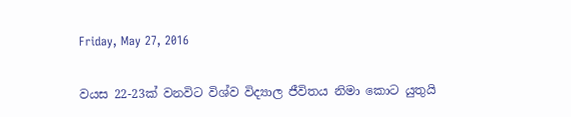Friday, May 27, 2016

වයස 22-23ක් වනවිට විශ්ව විද්‍යාල ජීවිතය නිමා කොට යුතුයි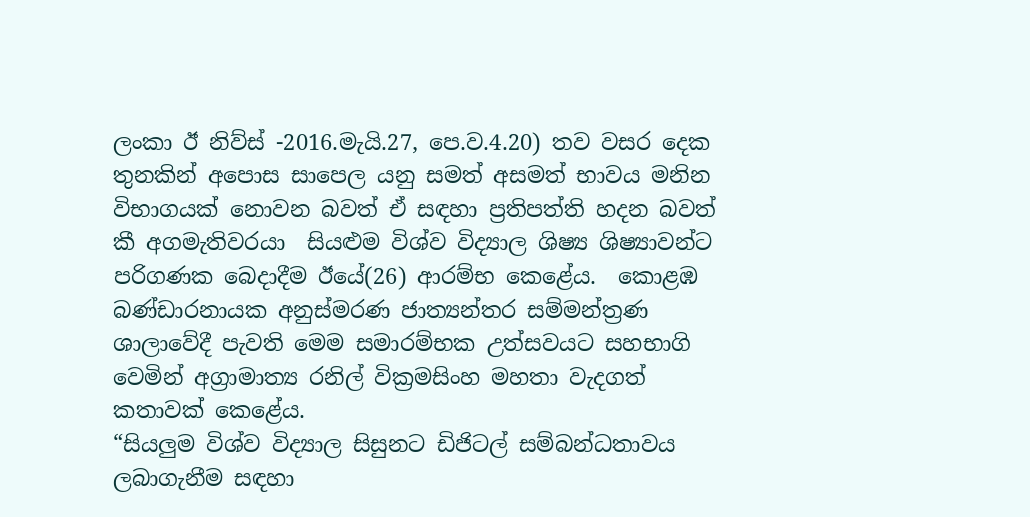ලංකා ඊ නිව්ස් -2016.මැයි.27, පෙ.ව‍‍.4.20) තව වසර දෙක තුනකින් අපොස සාපෙල යනු සමත් අසමත් භාවය මනින විභාගයක් නොවන බවත් ඒ සඳහා ප්‍රතිපත්ති හදන බවත් කී අගමැතිවරයා  සියළුම විශ්ව විද්‍යාල ශිෂ්‍ය ශිෂ්‍යාවන්ට පරිගණක බෙදාදීම ඊයේ(26) ආරම්භ කෙළේය.  කොළඹ බණ්ඩාරනායක අනුස්මරණ ජාත්‍යන්තර සම්මන්ත්‍රණ ශාලාවේදී පැවති මෙම සමාරම්භක උත්සවයට සහභාගි වෙමින් අග්‍රාමාත්‍ය රනිල් වික්‍රමසිංහ මහතා වැදගත් කතාවක් කෙළේය.
“සියලුම විශ්ව විද්‍යාල සිසුනට ඩිජිටල් සම්බන්ධතාවය ලබාගැනීම සඳහා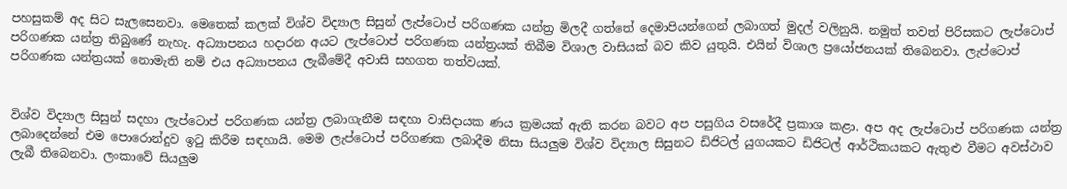පහසුකම් අද සිට සැලසෙනවා. මෙතෙක් කලක් විශ්ව විද්‍යාල සිසුන් ලැප්ටොප් පරිගණක යන්ත්‍ර මිලදී ගත්තේ දෙමාපියන්ගෙන් ලබාගත් මුදල් වලිනුයි. නමුත් තවත් පිරිසකට ලැප්ටොප් පරිගණක යන්ත්‍ර තිබුණේ නැහැ. අධ්‍යාපනය හදාරන අයට ලැප්ටොප් පරිගණක යන්ත්‍රයක් තිබීම විශාල වාසියක් බව කිව යුතුයි. එයින් විශාල ප්‍රයෝජනයක් තිබෙනවා. ලැප්ටොප් පරිගණක යන්ත්‍රයක් නොමැති නම් එය අධ්‍යාපනය ලැබීමේදී අවාසි සහගත තත්වයක්.


විශ්ව විද්‍යාල සිසුන් සදහා ලැප්ටොප් පරිගණක යන්ත්‍ර ලබාගැනීම සඳහා වාසිදායක ණය ක්‍රමයක් ඇති කරන බවට අප පසුගිය වසරේදී ප්‍රකාශ කළා. අප අද ලැප්ටොප් පරිගණක යන්ත්‍ර ලබාදෙන්නේ එම පොරොන්දුව ඉටු කිරීම සඳහායි. මෙම ලැප්ටොප් පරිගණක ලබාදීම නිසා සියලුම විශ්ව විද්‍යාල සිසුනට ඩිජිටල් යුගයකට ඩිජිටල් ආර්ථිකයකට ඇතුළු වීමට අවස්ථාව ලැබී තිබෙනවා. ලංකාවේ සියලුම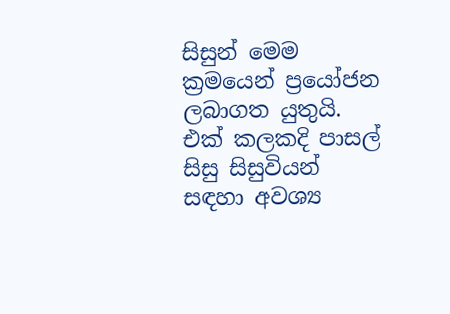සිසුන් මෙම ක්‍රමයෙන් ප්‍රයෝජන ලබාගත යුතුයි.
එක් කලකදි පාසල් සිසු සිසුවියන් සඳහා අවශ්‍ය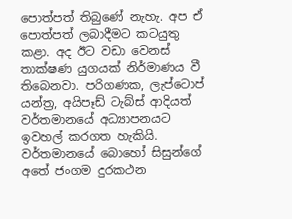පොත්පත් තිබුණේ නැහැ. අප ඒ පොත්පත් ලබාදීමට කටයුතු කළා. අද ඊට වඩා වෙනස් තාක්ෂණ යුගයක් නිර්මාණය වී තිබෙනවා. පරිගණක, ලැප්ටොප් යන්ත්‍ර, අයිපෑඩ් ටැබ්ස් ආදියත් වර්තමානයේ අධ්‍යාපනයට ඉවහල් කරගත හැකියි.
වර්තමානයේ බොහෝ සිසුන්ගේ අතේ ජංගම දුරකථන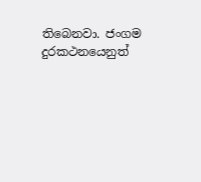තිබෙනවා. ජංගම දුරකථනයෙනුත්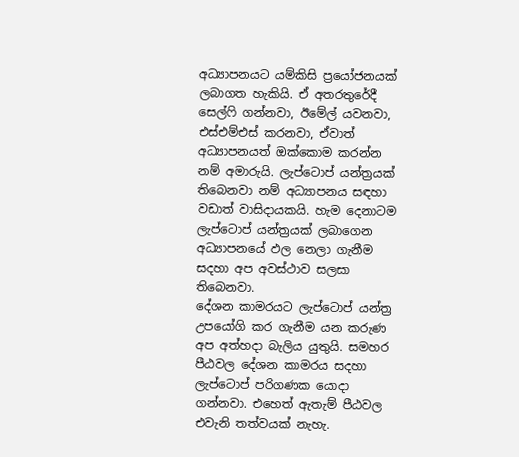අධ්‍යාපනයට යම්කිසි ප්‍රයෝජනයක් ලබාගත හැකියි. ඒ අතරතුරේදී සෙල්ෆි ගන්නවා, ඊමේල් යවනවා, එස්එම්එස් කරනවා, ඒවාත් අධ්‍යාපනයත් ඔක්කොම කරන්න නම් අමාරුයි. ලැප්ටොප් යන්ත්‍රයක් තිබෙනවා නම් අධ්‍යාපනය සඳහා වඩාත් වාසිදායකයි. හැම දෙනාටම ලැප්ටොප් යන්ත්‍රයක් ලබාගෙන අධ්‍යාපනයේ ඵල නෙලා ගැනීම සදහා අප අවස්ථාව සලසා තිබෙනවා.
දේශන කාමරයට ලැප්ටොප් යන්ත්‍ර උපයෝගි කර ගැනීම යන කරුණ අප අත්හදා බැලිය යුතුයි. සමහර පීඨවල දේශන කාමරය සදහා ලැප්ටොප් පරිගණක යොදා ගන්නවා. එහෙත් ඇතැම් පීඨවල එවැනි තත්වයක් නැහැ.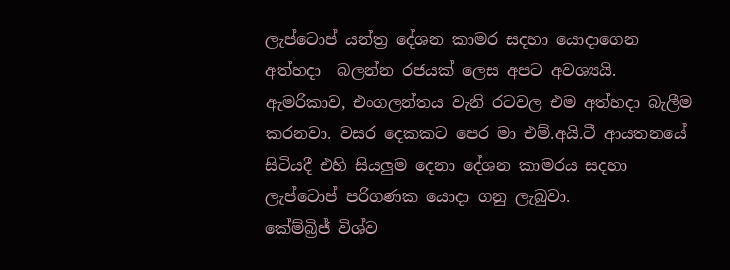ලැප්ටොප් යන්ත්‍ර දේශන කාමර සදහා යොදාගෙන අත්හදා  බලන්න රජයක් ලෙස අපට අවශ්‍යයි. ඇමරිකාව, එංගලන්තය වැනි රටවල එම අත්හදා බැලීම කරනවා. වසර දෙකකට පෙර මා එම්.අයි.ටී ආයතනයේ සිටියදී එහි සියලුම දෙනා දේශන කාමරය සදහා ලැප්ටොප් පරිගණක යොදා ගනු ලැබුවා.
කේම්බ්‍රිජ් විශ්ව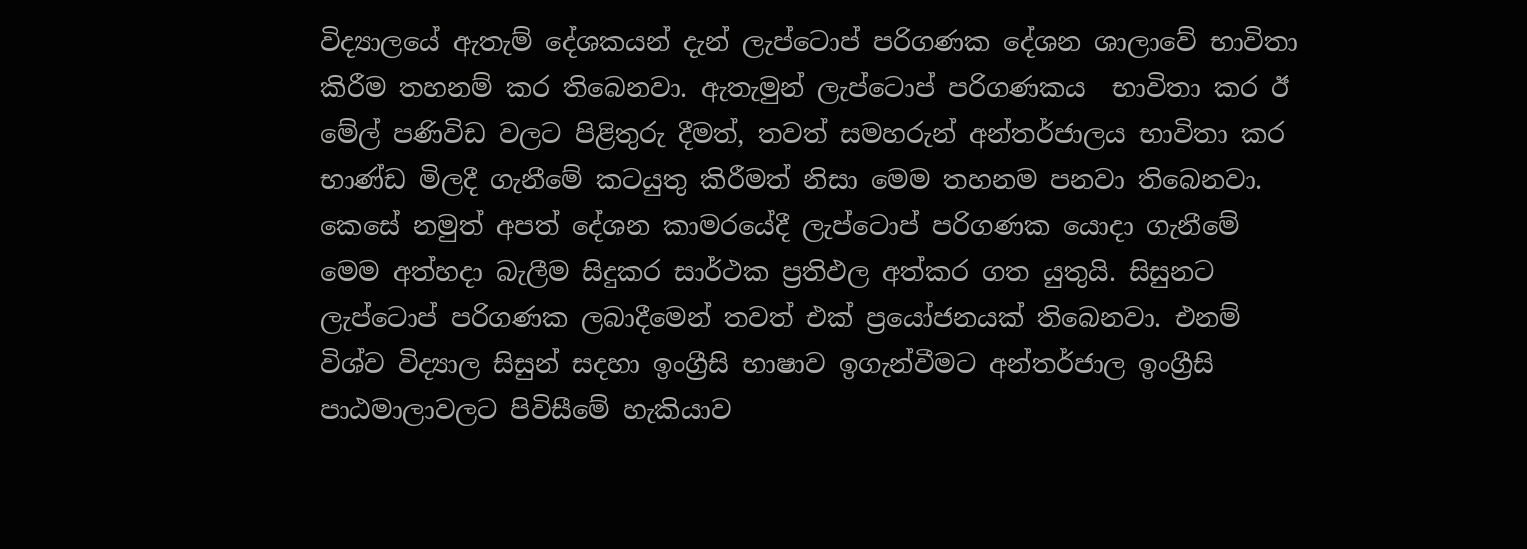විද්‍යාලයේ ඇතැම් දේශකයන් දැන් ලැප්ටොප් පරිගණක දේශන ශාලාවේ භාවිතා කිරීම තහනම් කර තිබෙනවා. ඇතැමුන් ලැප්ටොප් පරිගණකය  භාවිතා කර ඊ මේල් පණිවිඩ වලට පිළිතුරු දීමත්, තවත් සමහරුන් අන්තර්ජාලය භාවිතා කර භාණ්ඩ මිලදී ගැනීමේ කටයුතු කිරීමත් නිසා මෙම තහනම පනවා තිබෙනවා.
කෙසේ නමුත් අපත් දේශන කාමරයේදී ලැප්ටොප් පරිගණක යොදා ගැනීමේ මෙම අත්හදා බැලීම සිදුකර සාර්ථක ප්‍රතිඵල අත්කර ගත යුතුයි. සිසුනට ලැප්ටොප් පරිගණක ලබාදීමෙන් තවත් එක් ප්‍රයෝජනයක් තිබෙනවා. එනම් විශ්ව විද්‍යාල සිසුන් සදහා ඉංග්‍රීසි භාෂාව ඉගැන්වීමට අන්තර්ජාල ඉංග්‍රීසි පාඨමාලාවලට පිවිසීමේ හැකියාව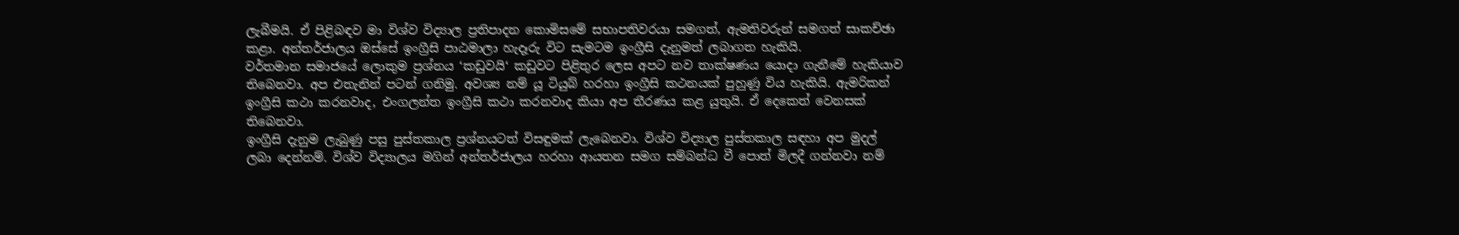ලැබීමයි. ඒ පිළිබඳව මා විශ්ව විද්‍යාල ප්‍රතිපාදන කොමිසමේ සභාපතිවරයා සමගත්, ඇමතිවරුන් සමගත් සාකච්ඡා කළා. අන්තර්ජාලය ඔස්සේ ඉංග්‍රීසි පාඨමාලා හැදෑරු විට සැමටම ඉංග්‍රීසි දැනුමත් ලබාගත හැකියි.
වර්තමාන සමාජයේ ලොකුම ප්‍රශ්නය ‘කඩුවයි‘ කඩුවට පිළිතුර ලෙස අපට නව තාක්ෂණය යොදා ගැනීමේ හැකියාව තිබෙනවා. අප එතැනින් පටන් ගනිමු. අවශ්‍ය නම් යූ ටියුබ් හරහා ඉංග්‍රීසි කථනයක් පුහුණු විය හැකියි. ඇමරිකන් ඉංග්‍රීසි කථා කරනවාද, එංගලන්ත ඉංග්‍රීසි කථා කරනවාද කියා අප තීරණය කළ යුතුයි. ඒ දෙකෙත් වෙනසක් තිබෙනවා.
ඉංග්‍රීසි දැනුම ලැබුණු පසු පුස්තකාල ප්‍රශ්නයටත් විසඳුමක් ලැබෙනවා. විශ්ව විද්‍යාල පුස්තකාල සඳහා අප මුදල් ලබා දෙන්නම්. විශ්ව විද්‍යාලය මගින් අන්තර්ජාලය හරහා ආයතන සමග සම්බන්ධ වී පොත් මිලදී ගන්නවා නම්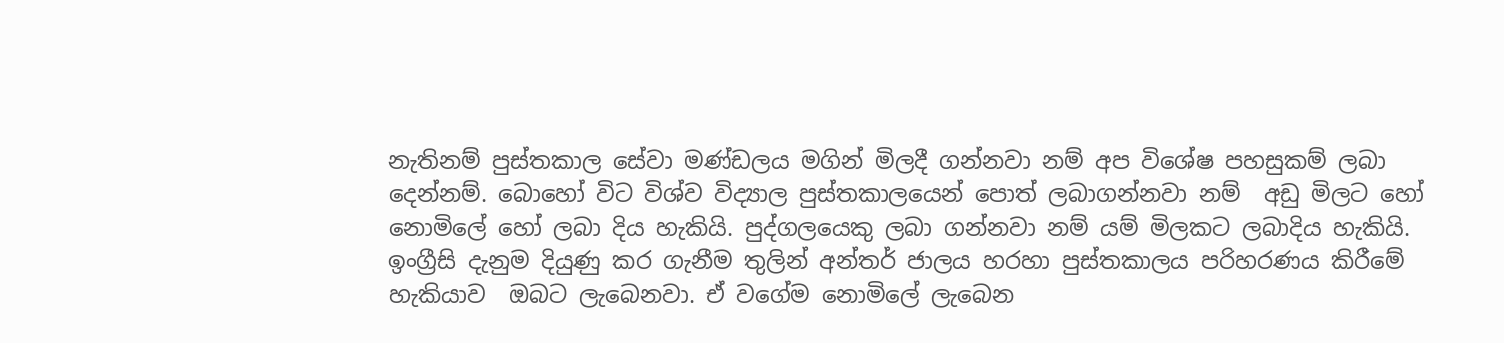නැතිනම් පුස්තකාල සේවා මණ්ඩලය මගින් මිලදී ගන්නවා නම් අප විශේෂ පහසුකම් ලබා දෙන්නම්. බොහෝ විට විශ්ව විද්‍යාල පුස්තකාලයෙන් පොත් ලබාගන්නවා නම්  අඩු මිලට හෝ නොමිලේ හෝ ලබා දිය හැකියි. පුද්ගලයෙකු ලබා ගන්නවා නම් යම් මිලකට ලබාදිය හැකියි.
ඉංග්‍රීසි දැනුම දියුණු කර ගැනීම තුලින් අන්තර් ජාලය හරහා පුස්තකාලය පරිහරණය කිරීමේ හැකියාව  ඔබට ලැබෙනවා. ඒ වගේම නොමිලේ ලැබෙන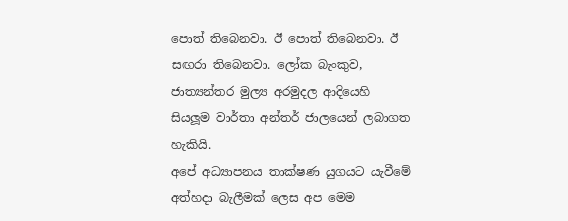පොත් තිබෙනවා. ඊ පොත් තිබෙනවා. ඊ සඟරා තිබෙනවා. ලෝක බැංකුව, ජාත්‍යන්තර මුල්‍ය අරමුදල ආදියෙහි සියලූම වාර්තා අන්තර් ජාලයෙන් ලබාගත හැකියි.
අපේ අධ්‍යාපනය තාක්ෂණ යුගයට යැවීමේ අත්හදා බැලීමක් ලෙස අප මෙම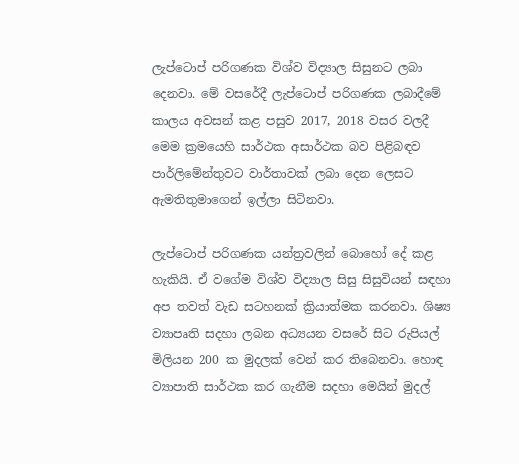ලැප්ටොප් පරිගණක විශ්ව විද්‍යාල සිසුනට ලබා දෙනවා. මේ වසරේදී ලැප්ටොප් පරිගණක ලබාදීමේ කාලය අවසන් කළ පසුව 2017, 2018 වසර වලදී මෙම ක්‍රමයෙහි සාර්ථක අසාර්ථක බව පිළිබඳව පාර්ලිමේන්තුවට වාර්තාවක් ලබා දෙන ලෙසට ඇමතිතුමාගෙන් ඉල්ලා සිටිනවා.

ලැප්ටොප් පරිගණක යන්ත්‍රවලින් බොහෝ දේ කළ හැකියි. ඒ වගේම විශ්ව විද්‍යාල සිසු සිසුවියන් සඳහා අප තවත් වැඩ සටහනක් ක්‍රියාත්මක කරනවා. ශිෂ්‍ය ව්‍යාපෘති සදහා ලබන අධ්‍යයන වසරේ සිට රුපියල් මිලියන 200 ක මුදලක් වෙන් කර තිබෙනවා. හොඳ ව්‍යාපාති සාර්ථක කර ගැනීම සදහා මෙයින් මුදල්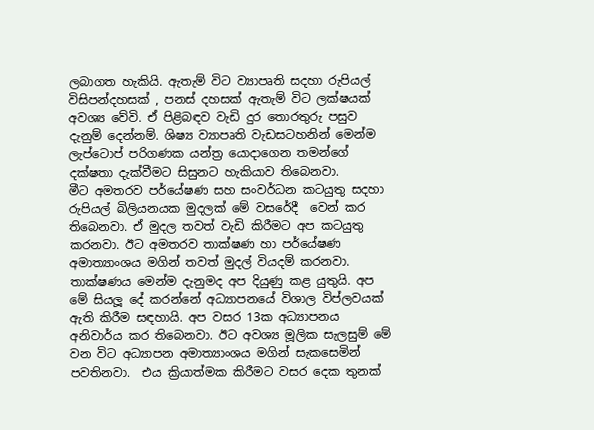ලබාගත හැකියි. ඇතැම් විට ව්‍යාපෘති සදහා රුපියල් විසිපන්දහසක් , පනස් දහසක් ඇතැම් විට ලක්ෂයක් අවශ්‍ය වේවි. ඒ පිළිබඳව වැඩි දුර තොරතුරු පසුව දැනුම් දෙන්නම්. ශිෂ්‍ය ව්‍යාපෘති වැඩසටහනින් මෙන්ම ලැප්ටොප් පරිගණක යන්ත්‍ර යොදාගෙන තමන්ගේ දක්ෂතා දැක්වීමට සිසුනට හැකියාව තිබෙනවා.
මීට අමතරව පර්යේෂණ සහ සංවර්ධන කටයුතු සදහා රුපියල් බිලියනයක මුදලක් මේ වසරේදී  වෙන් කර තිබෙනවා. ඒ මුදල තවත් වැඩි කිරීමට අප කටයුතු කරනවා. ඊට අමතරව තාක්ෂණ හා පර්යේෂණ අමාත්‍යාංශය මගින් තවත් මුදල් වියදම් කරනවා. තාක්ෂණය මෙන්ම දැනුමද අප දියුණු කළ යුතුයි. අප මේ සියලූ දේ කරන්නේ අධ්‍යාපනයේ විශාල විප්ලවයක් ඇති කිරීම සඳහායි. අප වසර 13ක අධ්‍යාපනය අනිවාර්ය කර තිබෙනවා. ඊට අවශ්‍ය මූලික සැලසුම් මේ වන විට අධ්‍යාපන අමාත්‍යාංශය මගින් සැකසෙමින් පවතිනවා.  එය ක්‍රියාත්මක කිරීමට වසර දෙක තුනක්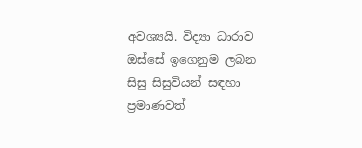අවශ්‍යයි. විද්‍යා ධාරාව ඔස්සේ ඉගෙනුම ලබන සිසු සිසුවියන් සඳහා ප්‍රමාණවත්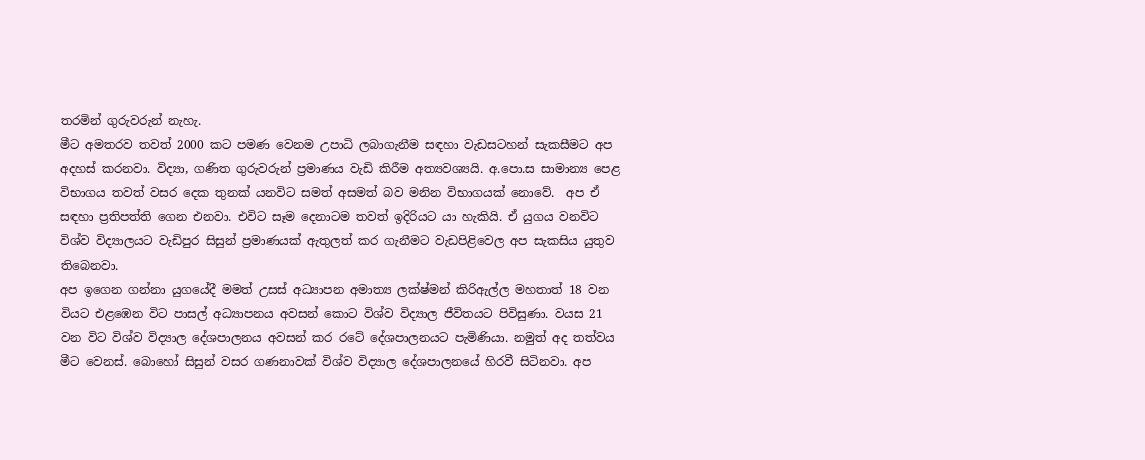තරමින් ගුරුවරුන් නැහැ.
මීට අමතරව තවත් 2000 කට පමණ වෙනම උපාධි ලබාගැනීම සඳහා වැඩසටහන් සැකසීමට අප අදහස් කරනවා. විද්‍යා, ගණිත ගුරුවරුන් ප්‍රමාණය වැඩි කිරීම අත්‍යවශ්‍යයි. අ.පො.ස සාමාන්‍ය පෙළ විභාගය තවත් වසර දෙක තුනක් යනවිට සමත් අසමත් බව මනින විභාගයක් නොවේ.  අප ඒ සඳහා ප්‍රතිපත්ති ගෙන එනවා. එවිට සෑම දෙනාටම තවත් ඉදිරියට යා හැකියි. ඒ යුගය වනවිට විශ්ව විද්‍යාලයට වැඩිපුර සිසුන් ප්‍රමාණයක් ඇතුලත් කර ගැනීමට වැඩපිළිවෙල අප සැකසිය යුතුව තිබෙනවා.
අප ඉගෙන ගන්නා යුගයේදී මමත් උසස් අධ්‍යාපන අමාත්‍ය ලක්ෂ්මන් කිරිඇල්ල මහතාත් 18 වන වියට එළඹෙන විට පාසල් අධ්‍යාපනය අවසන් කොට විශ්ව විද්‍යාල ජීවිතයට පිවිසුණා. වයස 21 වන විට විශ්ව විද්‍යාල දේශපාලනය අවසන් කර රටේ දේශපාලනයට පැමිණියා. නමුත් අද තත්වය මීට වෙනස්. බොහෝ සිසුන් වසර ගණනාවක් විශ්ව විද්‍යාල දේශපාලනයේ හිරවී සිටිනවා. අප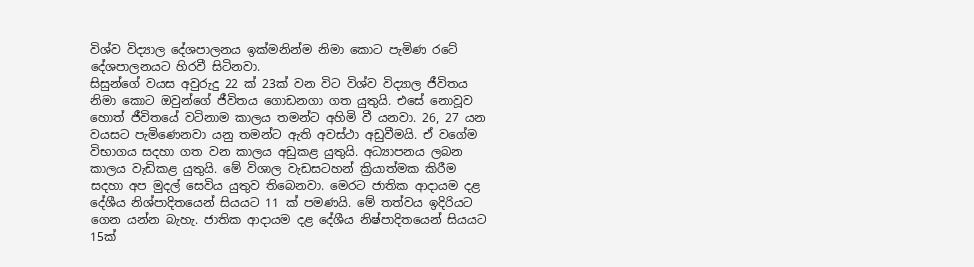විශ්ව විද්‍යාල දේශපාලනය ඉක්මනින්ම නිමා කොට පැමිණ රටේ දේශපාලනයට හිරවී සිටිනවා.
සිසුන්ගේ වයස අවුරුදු 22 ක් 23ක් වන විට විශ්ව විද්‍යාල ජීවිතය නිමා කොට ඔවුන්ගේ ජීවිතය ගොඩනගා ගත යුතුයි. එසේ නොවූව හොත් ජීවිතයේ වටිනාම කාලය තමන්ට අහිමි වී යනවා. 26, 27 යන වයසට පැමිණෙනවා යනු තමන්ට ඇති අවස්ථා අඩුවීමයි. ඒ වගේම විභාගය සදහා ගත වන කාලය අඩුකළ යුතුයි. අධ්‍යාපනය ලබන කාලය වැඩිකළ යුතුයි. මේ විශාල වැඩසටහන් ක්‍රියාත්මක කිරීම සදහා අප මුදල් සෙවිය යුතුව තිබෙනවා. මෙරට ජාතික ආදායම දළ දේශීය නිශ්පාදිතයෙන් සියයට 11 ක් පමණයි. මේ තත්වය ඉදිරියට ගෙන යන්න බැහැ. ජාතික ආදායම දළ දේශීය නිෂ්පාදිතයෙන් සියයට 15ක්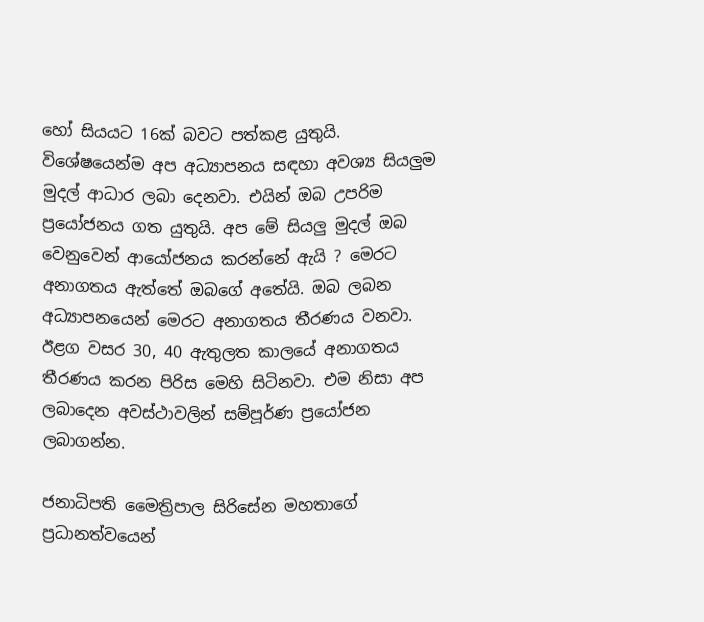හෝ සියයට 16ක් බවට පත්කළ යුතුයි.
විශේෂයෙන්ම අප අධ්‍යාපනය සඳහා අවශ්‍ය සියලුම මුදල් ආධාර ලබා දෙනවා. එයින් ඔබ උපරිම ප්‍රයෝජනය ගත යුතුයි. අප මේ සියලු මුදල් ඔබ වෙනුවෙන් ආයෝජනය කරන්නේ ඇයි ? මෙරට අනාගතය ඇත්තේ ඔබගේ අතේයි. ඔබ ලබන අධ්‍යාපනයෙන් මෙරට අනාගතය තීරණය වනවා.  ඊළග වසර 30, 40 ඇතුලත කාලයේ අනාගතය තීරණය කරන පිරිස මෙහි සිටිනවා. එම නිසා අප ලබාදෙන අවස්ථාවලින් සම්පූර්ණ ප්‍රයෝජන ලබාගන්න.

ජනාධිපති මෛත්‍රිපාල සිරිසේන මහතාගේ ප්‍රධානත්වයෙන්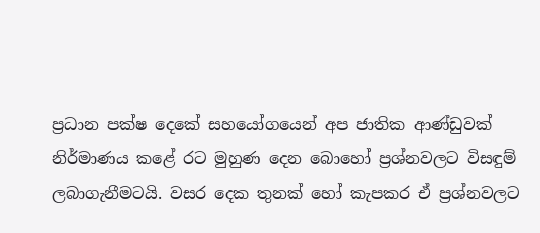ප්‍රධාන පක්ෂ දෙකේ සහයෝගයෙන් අප ජාතික ආණ්ඩුවක් නිර්මාණය කළේ රට මුහුණ දෙන බොහෝ ප්‍රශ්නවලට විසඳුම් ලබාගැනීමටයි. වසර දෙක තුනක් හෝ කැපකර ඒ ප්‍රශ්නවලට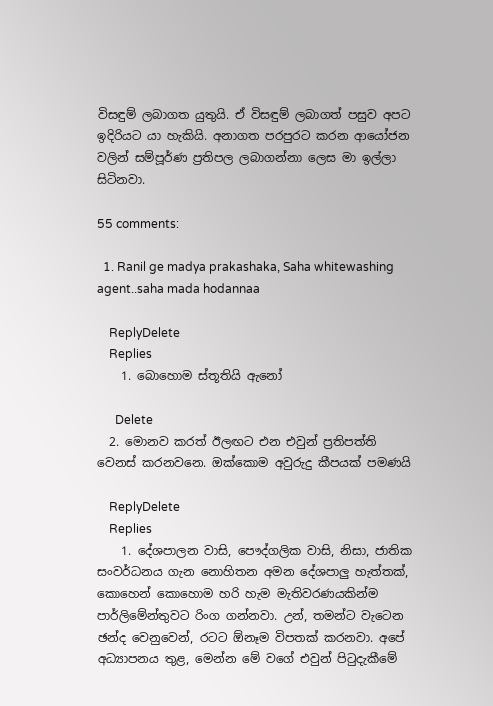විසඳුම් ලබාගත යුතුයි. ඒ විසඳුම් ලබාගත් පසුව අපට ඉදිරියට යා හැකියි. අනාගත පරපුරට කරන ආයෝජන වලින් සම්පූර්ණ ප්‍රතිපල ලබාගන්නා ලෙස මා ඉල්ලා සිටිනවා.

55 comments:

  1. Ranil ge madya prakashaka, Saha whitewashing agent..saha mada hodannaa

    ReplyDelete
    Replies
    1. බොහොම ස්තූතියි ඇනෝ

      Delete
  2. මොනව කරත් ඊලඟට එන එවුන් ප්‍රතිපත්ති වෙනස් කරනවනෙ. ඔක්කොම අවුරුදු කීපයක් පමණයි

    ReplyDelete
    Replies
    1. දේශපාලන වාසි, පෞද්ගලික වාසි, නිසා, ජාතික සංවර්ධනය ගැන නොහිතන අමන දේශපාලු හැත්තක්, කොහෙන් කොහොම හරි හැම මැතිවරණයකින්ම පාර්ලිමේන්තුවට රිංග ගන්නවා. උන්, තමන්ට වැටෙන ඡන්ද වෙනුවෙන්, රටට ඕනෑම විපතක් කරනවා. අපේ අධ්‍යාපනය තුළ, මෙන්න මේ වගේ එවුන් පිටුදැකීමේ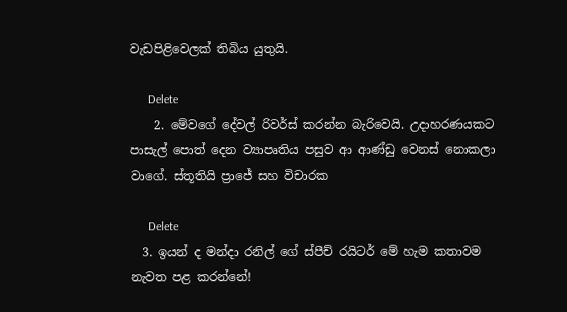වැඩපිළිවෙලක් තිබිය යුතුයි.

      Delete
    2. මේවගේ දේවල් රිවර්ස් කරන්න බැරිවෙයි. උදාහරණයකට පාසැල් පොත් දෙන ව්‍යාපෘතිය පසුව ආ ආණ්ඩු වෙනස් නොකලා වාගේ. ස්තූතියි ප්‍රාජේ සහ විචාරක

      Delete
  3. ඉයන් ද මන්දා රනිල් ගේ ස්පීච් රයිටර් මේ හැම කතාවම නැවත පළ කරන්නේ!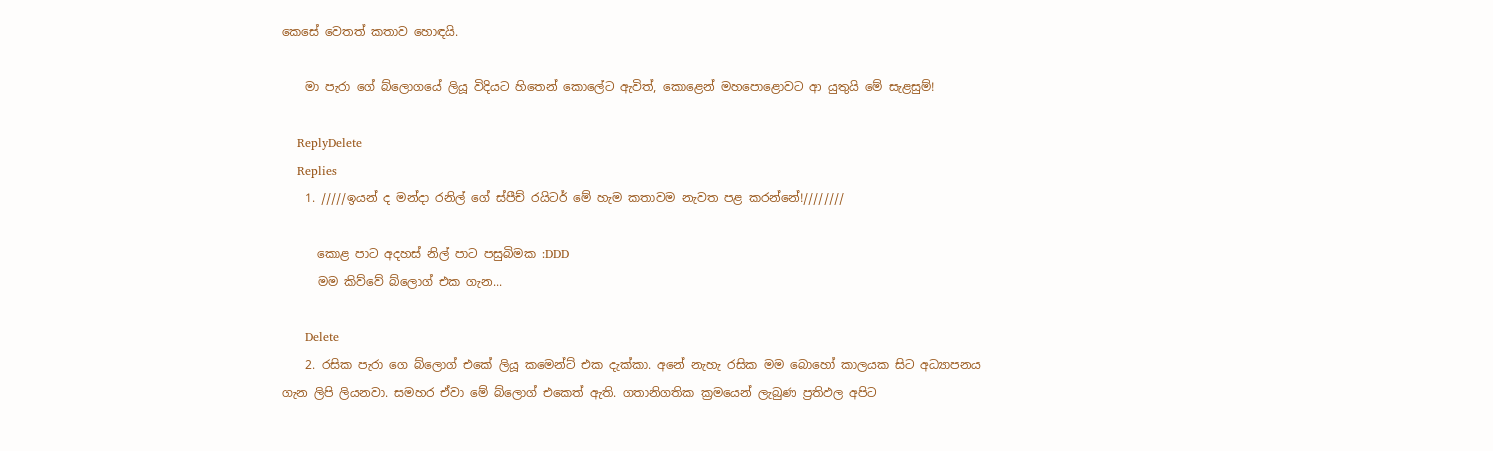කෙසේ වෙතත් කතාව හොඳයි.

    මා පැරා ගේ බ්ලොගයේ ලියූ විදියට හිතෙන් කොලේට ඇවිත්, කොළෙන් මහපොළොවට ආ යුතුයි මේ සැළසුම්!

    ReplyDelete
    Replies
    1. /////ඉයන් ද මන්දා රනිල් ගේ ස්පීච් රයිටර් මේ හැම කතාවම නැවත පළ කරන්නේ!////////

      කොළ පාට අදහස් නිල් පාට පසුබිමක :DDD
      මම කිව්වේ බ්ලොග් එක ගැන...

      Delete
    2. රසික පැරා ගෙ බ්ලොග් එකේ ලියූ කමෙන්ට් එක දැක්කා. අනේ නැහැ රසික මම බොහෝ කාලයක සිට අධ්‍යාපනය ගැන ලිපි ලියනවා. සමහර ඒවා මේ බ්ලොග් එකෙත් ඇති. ගතානිගතික ක්‍රමයෙන් ලැබුණ ප්‍රතිඵල අපිට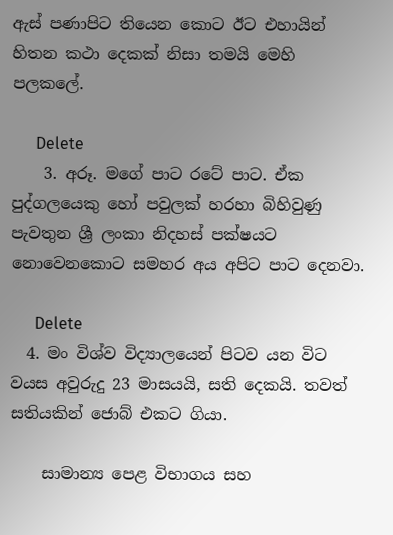ඇස් පණාපිට තියෙන කොට ඊට එහායින් හිතන කථා දෙකක් නිසා තමයි මෙහි පලකලේ.

      Delete
    3. අරූ. මගේ පාට රටේ පාට. ඒක පුද්ගලයෙකු හෝ පවුලක් හරහා බිහිවුණු පැවතුන ශ්‍රී ලංකා නිදහස් පක්ෂයට නොවෙනකොට සමහර අය අපිට පාට දෙනවා.

      Delete
  4. මං විශ්ව විද්‍යාලයෙන් පිටව යන විට වයස අවුරුදු 23 මාසයයි, සති දෙකයි. තවත් සතියකින් ජොබ් එකට ගියා.

    සාමාන්‍ය පෙළ විභාගය සහ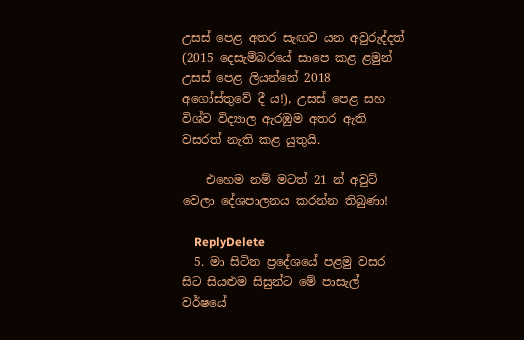උසස් පෙළ අතර සැඟව යන අවුරුද්දත් (2015 දෙසැම්බරයේ සාපෙ කළ ළමුන් උසස් පෙළ ලියන්නේ 2018 අගෝස්තුවේ දී ය!), උසස් පෙළ සහ විශ්ව විද්‍යාල ඇරඹුම අතර ඇති වසරත් නැති කළ යුතුයි.

    එහෙම නම් මටත් 21 න් අවුට් වෙලා දේශපාලනය කරන්න තිබුණා!

    ReplyDelete
  5. මා සිටින ප්‍රදේශයේ පළමු වසර සිට සියළුම සිසුන්ට මේ පාසැල් වර්ෂයේ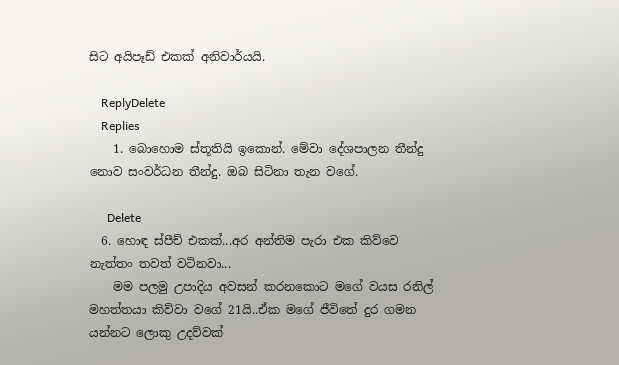සිට අයිපෑඩ් එකක් අනිවාර්යයි.

    ReplyDelete
    Replies
    1. බොහොම ස්තූතියි ඉකොන්. මේවා දේශපාලන තීන්දු නොව සංවර්ධන තීන්දු. ඔබ සිටිනා තැන වගේ.

      Delete
  6. හොඳ ස්පීච් එකක්...අර අන්තිම පැරා එක කිව්වෙ නැත්තං තවත් වටිනවා...
    මම පලමු උපාදිය අවසන් කරනකොට මගේ වයස රනිල් මහත්තයා කිව්වා වගේ 21යි..ඒක මගේ ජීවිතේ දුර ගමන යන්නට ලොකු උදව්වක්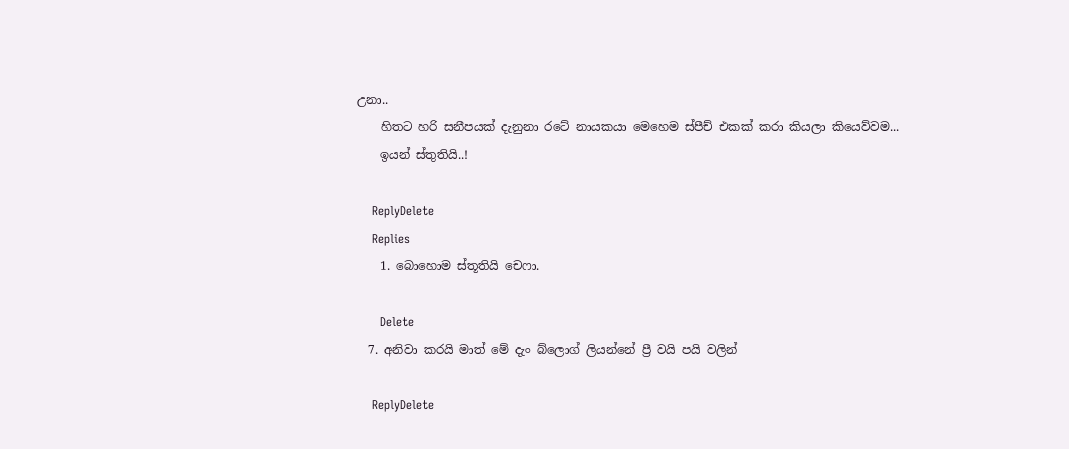උනා..
    හිතට හරි සනීපයක් දැනුනා රටේ නායකයා මෙහෙම ස්පීච් එකක් කරා කියලා කියෙව්වම...
    ඉයන් ස්තුතියි..!

    ReplyDelete
    Replies
    1. බොහොම ස්තූතියි චෙෆා.

      Delete
  7. අනිවා කරයි මාත් මේ දැං බ්ලොග් ලියන්නේ ප්‍රී වයි පයි වලින්

    ReplyDelete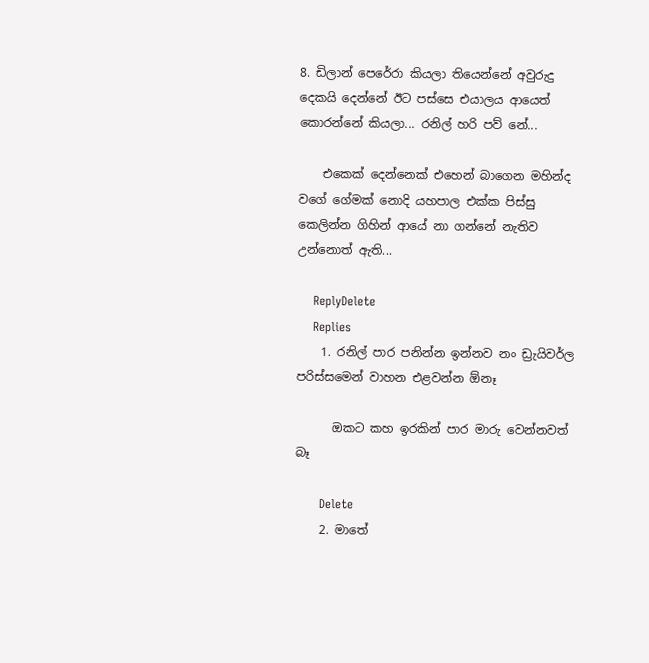8. ඩිලාන් පෙරේරා කියලා තියෙන්නේ අවුරුදු දෙකයි දෙන්නේ ඊට පස්සෙ එයාලය ආයෙත් කොරන්නේ කියලා... රනිල් හරි පව් නේ...

    එකෙක් දෙන්නෙක් එහෙන් බාගෙන මහින්ද වගේ ගේමක් නොදි යහපාල එක්ක පිස්සු කෙලින්න ගිහින් ආයේ නා ගන්නේ නැතිව උන්නොත් ඇති...

    ReplyDelete
    Replies
    1. රනිල් පාර පනින්න ඉන්නව නං ඩ්‍රැයිවර්ල පරිස්සමෙන් වාහන එළවන්න ඕනෑ

      ඔකට කහ ඉරකින් පාර මාරු වෙන්නවත් බෑ

      Delete
    2. මාතේ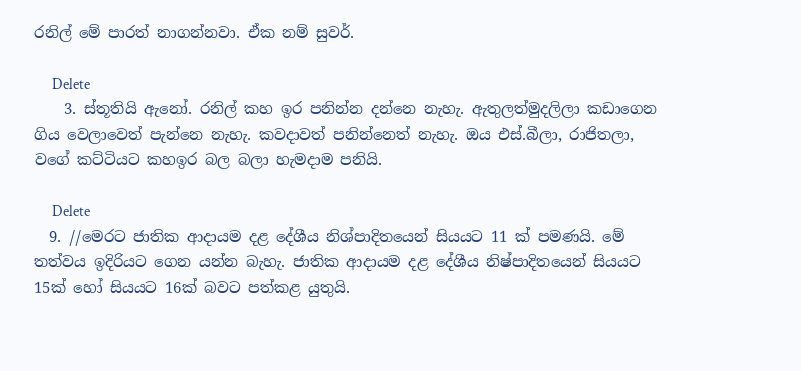රනිල් මේ පාරත් නාගන්නවා. ඒක නම් සුවර්.

      Delete
    3. ස්තූතියි ඇනෝ. රනිල් කහ ඉර පනින්න දන්නෙ නැහැ. ඇතුලත්මුදලිලා කඩාගෙන ගිය වෙලාවෙත් පැන්නෙ නැහැ. කවදාවත් පනින්නෙත් නැහැ. ඔය එස්.බීලා, රාජිතලා, වගේ කට්ටියට කහඉර බල බලා හැමදාම පනියි.

      Delete
  9. //මෙරට ජාතික ආදායම දළ දේශීය නිශ්පාදිතයෙන් සියයට 11 ක් පමණයි. මේ තත්වය ඉදිරියට ගෙන යන්න බැහැ. ජාතික ආදායම දළ දේශීය නිෂ්පාදිතයෙන් සියයට 15ක් හෝ සියයට 16ක් බවට පත්කළ යුතුයි.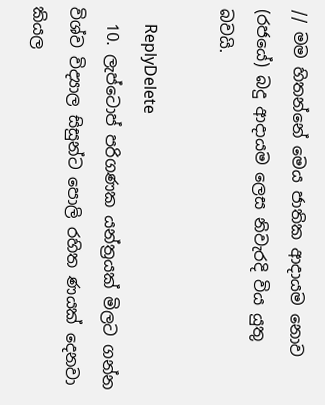// මම හිතන්නේ මෙය ජාතික ආදායම නොව (රජයේ) බදු ආදායම ලෙස නිවැරදි විය යුතු බවයි.

    ReplyDelete
  10. ලැප්ටොප් පරිගණක යන්ත්‍රයක් මිලට ගන්න විශ්ව විද්‍යාල සිසුන්ට පොලි රහිත ණයක් දෙනවා කියල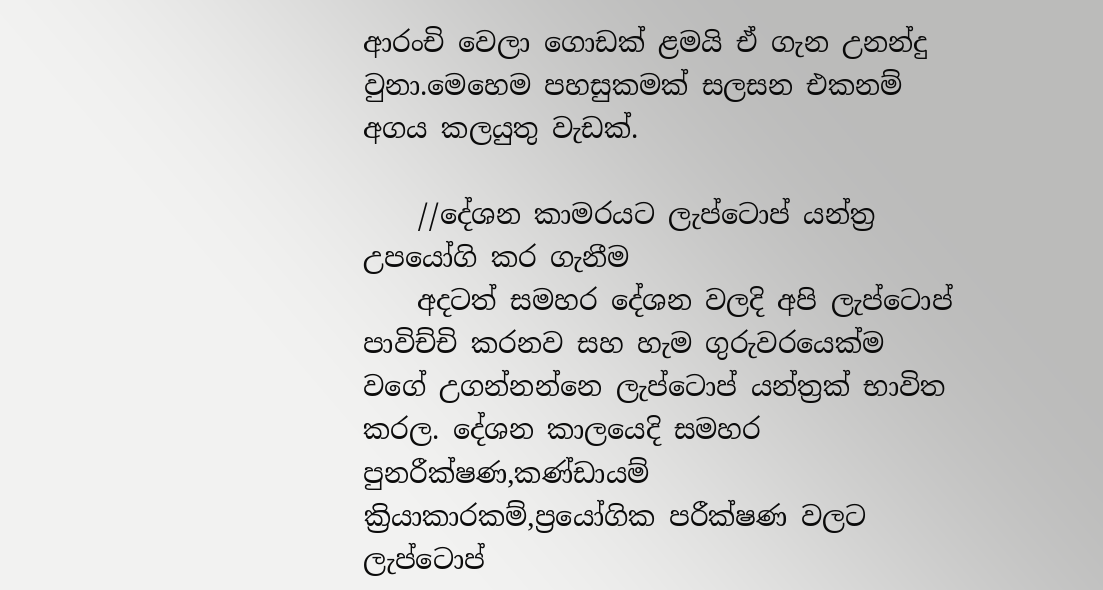ආරංචි වෙලා ගොඩක් ළමයි ඒ ගැන උනන්දු වුනා.මෙහෙම පහසුකමක් සලසන එකනම් අගය කලයුතු වැඩක්.

    //දේශන කාමරයට ලැප්ටොප් යන්ත්‍ර උපයෝගි කර ගැනීම
    අදටත් සමහර දේශන වලදි අපි ලැප්ටොප් පාවිච්චි කරනව සහ හැම ගුරුවරයෙක්ම වගේ උගන්නන්නෙ ලැප්ටොප් යන්ත්‍රක් භාවිත කරල. දේශන කාලයෙදි සමහර පුනරීක්ෂණ,කණ්ඩායම් ක්‍රියාකාරකම්,ප්‍රයෝගික පරීක්ෂණ වලට ලැප්ටොප්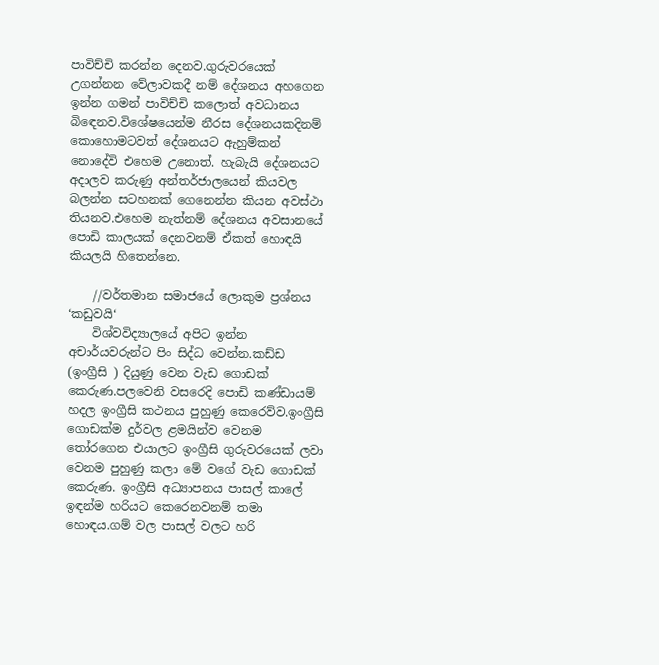පාවිච්චි කරන්න දෙනව.ගුරුවරයෙක් උගන්නන වේලාවකදී නම් දේශනය අහගෙන ඉන්න ගමන් පාවිච්චි කලොත් අවධානය බිඳෙනව.විශේෂයෙන්ම නීරස දේශනයකදිනම් කොහොමටවත් දේශනයට ඇහුම්කන් නොදේවි එහෙම උනොත්. හැබැයි දේශනයට අදාලව කරුණු අන්තර්ජාලයෙන් කියවල බලන්න සටහනක් ගෙනෙන්න කියන අවස්ථා තියනව.එහෙම නැත්නම් දේශනය අවසානයේ පොඩි කාලයක් දෙනවනම් ඒකත් හොඳයි කියලයි හිතෙන්නෙ.

    //වර්තමාන සමාජයේ ලොකුම ප්‍රශ්නය ‘කඩුවයි‘
    විශ්වවිද්‍යාලයේ අපිට ඉන්න අචාර්යවරුන්ට පිං සිද්ධ වෙන්න.කඩ්ඩ (ඉංග්‍රීසි ) දියුණු වෙන වැඩ ගොඩක් කෙරුණ.පලවෙනි වසරෙදි පොඩි කණ්ඩායම් හදල ඉංග්‍රීසි කථනය පුහුණු කෙරෙව්ව.ඉංග්‍රීසි ගොඩක්ම දුර්වල ළමයින්ව වෙනම තෝරගෙන එයාලට ඉංග්‍රීසි ගුරුවරයෙක් ලවා වෙනම පුහුණු කලා මේ වගේ වැඩ ගොඩක් කෙරුණ. ඉංග්‍රීසි අධ්‍යාපනය පාසල් කාලේ ඉඳන්ම හරියට කෙරෙනවනම් තමා හොඳය.ගම් වල පාසල් වලට හරි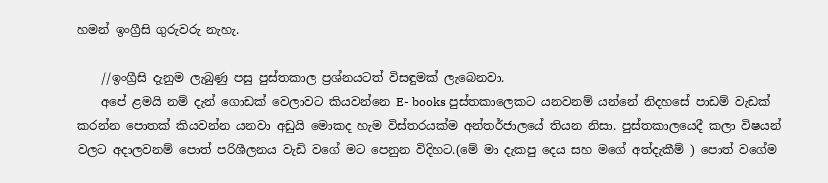හමන් ඉංග්‍රීසි ගුරුවරු නැහැ.

    //ඉංග්‍රීසි දැනුම ලැබුණු පසු පුස්තකාල ප්‍රශ්නයටත් විසඳුමක් ලැබෙනවා.
    අපේ ළමයි නම් දැන් ගොඩක් වෙලාවට කියවන්නෙ E- books පුස්තකාලෙකට යනවනම් යන්නේ නිදහසේ පාඩම් වැඩක් කරන්න පොතක් කියවන්න යනවා අඩුයි මොකද හැම විස්තරයක්ම අන්තර්ජාලයේ තියන නිසා. පුස්තකාලයෙදී කලා විෂයන් වලට අදාලවනම් පොත් පරිශීලනය වැඩි වගේ මට පෙනුන විදිහට.(මේ මා දැකපු දෙය සහ මගේ අත්දැකීම් ) පොත් වගේම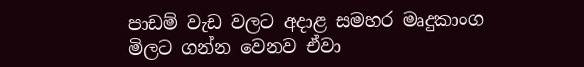පාඩම් වැඩ වලට අදාළ සමහර මෘදුකාංග මිලට ගන්න වෙනව ඒවා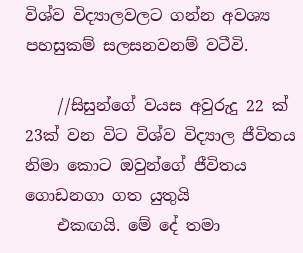විශ්ව විද්‍යාලවලට ගන්න අවශ්‍ය පහසුකම් සලසනවනම් වටීවි.

    //සිසුන්ගේ වයස අවුරුදු 22 ක් 23ක් වන විට විශ්ව විද්‍යාල ජීවිතය නිමා කොට ඔවුන්ගේ ජීවිතය ගොඩනගා ගත යුතුයි
    එකඟයි. මේ දේ තමා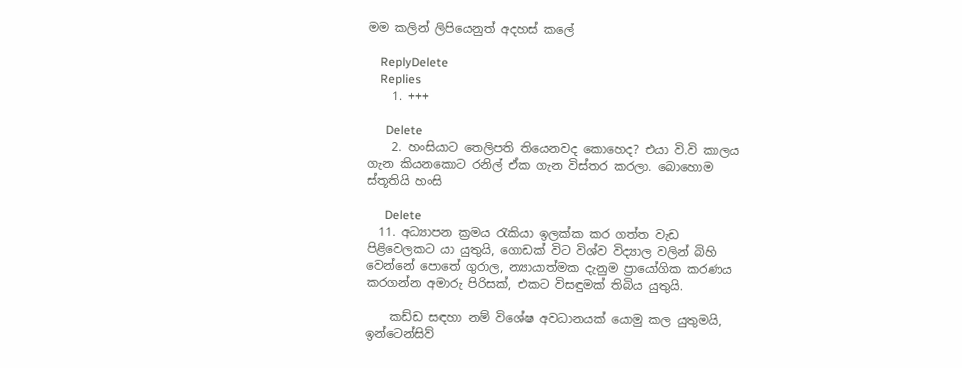මම කලින් ලිපියෙනුත් අදහස් කලේ

    ReplyDelete
    Replies
    1. +++

      Delete
    2. හංසියාට තෙලිපති තියෙනවද කොහෙද? එයා වි.වි කාලය ගැන කියනකොට රනිල් ඒක ගැන විස්තර කරලා. බොහොම ස්තූතියි හංසි

      Delete
  11. අධ්‍යාපන ක්‍රමය රැකියා ඉලක්ක කර ගත්ත වැඩ පිළිවෙලකට යා යුතුයි, ගොඩක් විට විශ්ව විද්‍යාල වලින් බිහි වෙන්නේ පොතේ ගුරාල, න්‍යායාත්මක දැනුම ප්‍රායෝගික කරණය කරගන්න අමාරු පිරිසක්, එකට විසඳුමක් තිබිය යුතුයි.

    කඩ්ඩ සඳහා නම් විශේෂ අවධානයක් යොමු කල යුතුමයි, ඉන්ටෙන්සිව්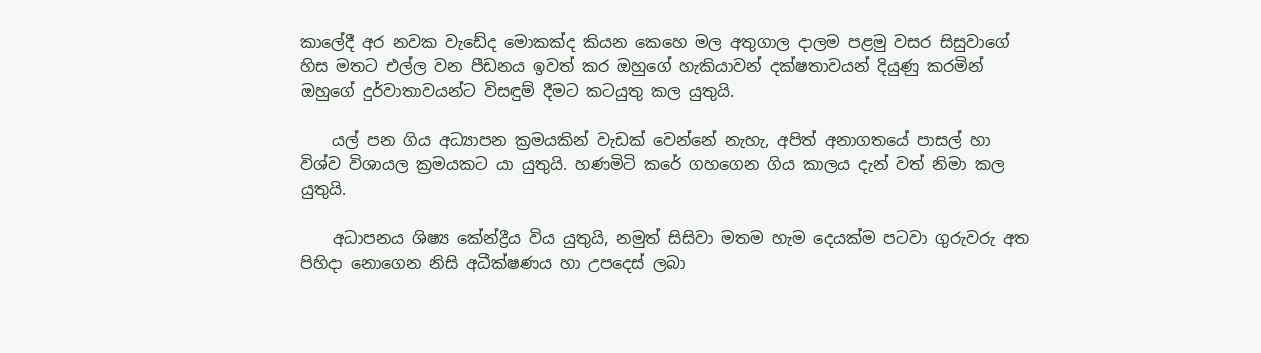කාලේදී අර නවක වැඩේද මොකක්ද කියන කෙහෙ මල අතුගාල දාලම පළමු වසර සිසුවාගේ හිස මතට එල්ල වන පීඩනය ඉවත් කර ඔහුගේ හැකියාවන් දක්ෂතාවයන් දියුණු කරමින් ඔහුගේ දුර්වාතාවයන්ට විසඳුම් දීමට කටයුතු කල යුතුයි.

    යල් පන ගිය අධ්‍යාපන ක්‍රමයකින් වැඩක් වෙන්නේ නැහැ, අපිත් අනාගතයේ පාසල් හා විශ්ව විශායල ක්‍රමයකට යා යුතුයි. හණමිටි කරේ ගහගෙන ගිය කාලය දැන් වත් නිමා කල යුතුයි.

    අධාපනය ශිෂ්‍ය කේන්ද්‍රීය විය යුතුයි, නමුත් සිසිවා මතම හැම දෙයක්ම පටවා ගුරුවරු අත පිහිදා නොගෙන නිසි අධීක්ෂණය හා උපදෙස් ලබා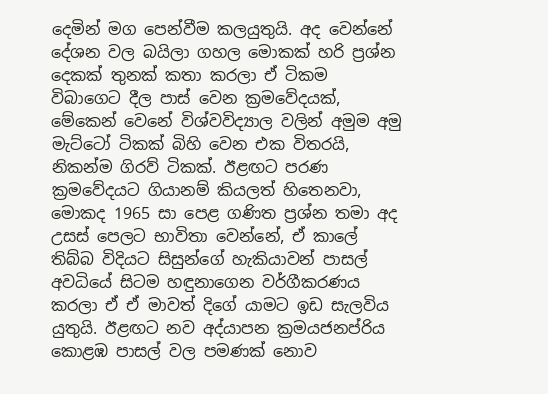දෙමින් මග පෙන්වීම කලයුතුයි. අද වෙන්නේ දේශන වල බයිලා ගහල මොකක් හරි ප්‍රශ්න දෙකක් තුනක් කතා කරලා ඒ ටිකම විබාගෙට දීල පාස් වෙන ක්‍රමවේදයක්, මේකෙන් වෙනේ විශ්වවිද්‍යාල වලින් අමුම අමු මැට්ටෝ ටිකක් බිහි වෙන එක විතරයි, නිකන්ම ගිරව් ටිකක්. ඊළඟට පරණ ක්‍රමවේදයට ගියානම් කියලත් හිතෙනවා, මොකද 1965 සා පෙළ ගණිත ප්‍රශ්න තමා අද උසස් පෙලට භාවිතා වෙන්නේ, ඒ කාලේ තිබ්බ විදියට සිසුන්ගේ හැකියාවන් පාසල් අවධියේ සිටම හඳුනාගෙන වර්ගීකරණය කරලා ඒ ඒ මාවත් දිගේ යාමට ඉඩ සැලවිය යුතුයි. ඊළඟට නව අද්යාපන ක්‍රමයජනප්රිය කොළඹ පාසල් වල පමණක් නොව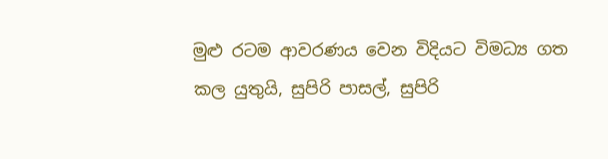මුළු රටම ආවරණය වෙන විදියට විමධ්‍ය ගත කල යුතුයි, සුපිරි පාසල්, සුපිරි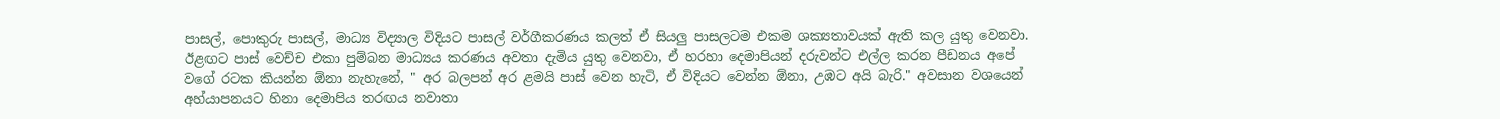පාසල්, පොකුරු පාසල්, මාධ්‍ය විද්‍යාල විදියට පාසල් වර්ගීකරණය කලත් ඒ සියලු පාසලටම එකම ශක්‍යතාවයක් ඇති කල යුතු වෙනවා. ඊළඟට පාස් වෙච්ච එකා පුම්බන මාධ්‍යය කරණය අවතා දැමිය යුතු වෙනවා, ඒ හරහා දෙමාපියන් දරුවන්ට එල්ල කරන පීඩනය අපේ වගේ රටක කියන්න ඕනා නැහැනේ, " අර බලපන් අර ළමයි පාස් වෙන හැටි, ඒ විදියට වෙන්න ඕනා, උඹට අයි බැරි." අවසාන වශයෙන් අහ්යාපනයට හිනා දෙමාපිය තරඟය නවාතා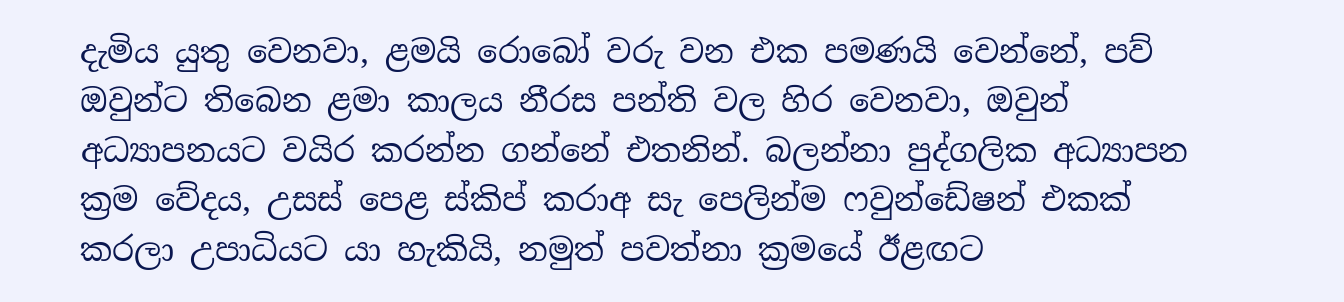දැමිය යුතු වෙනවා, ළමයි රොබෝ වරු වන එක පමණයි වෙන්නේ, පව් ඔවුන්ට තිබෙන ළමා කාලය නීරස පන්ති වල හිර වෙනවා, ඔවුන් අධ්‍යාපනයට වයිර කරන්න ගන්නේ එතනින්. බලන්නා පුද්ගලික අධ්‍යාපන ක්‍රම වේදය, උසස් පෙළ ස්කිප් කරාඅ සැ පෙලින්ම ෆවුන්ඩේෂන් එකක් කරලා උපාධියට යා හැකියි, නමුත් පවත්නා ක්‍රමයේ ඊළඟට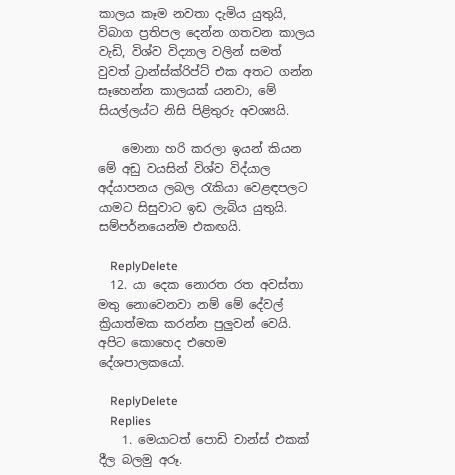කාලය කෑම නවතා දැමිය යුතුයි, විබාග ප්‍රතිපල දෙන්න ගතවන කාලය වැඩි, විශ්ව විද්‍යාල වලින් සමත් වුවත් ට්‍රාන්ස්ක්රිප්ට් එක අතට ගන්න සෑහෙන්න කාලයක් යනවා, මේ සියල්ලය්ට නිසි පිළිතුරු අවශ්‍යයි.

    මොනා හරි කරලා ඉයන් කියන මේ අඩු වයසින් විශ්ව විද්යාල අද්යාපනය ලබල රැකියා වෙළඳපලට යාමට සිසුවාට ඉඩ ලැබිය යුතුයි. සම්පර්නයෙන්ම එකඟයි.

    ReplyDelete
  12. යා දෙක නොරත රත අවස්තා මතු නොවෙනවා නම් මේ දේවල් ක්‍රියාත්මක කරන්න පුලුවන් වෙයි. අපිට කොහෙද එහෙම දේශපාලකයෝ.

    ReplyDelete
    Replies
    1. මෙයාටත් පොඩි චාන්ස් එකක් දීල බලමු අරූ.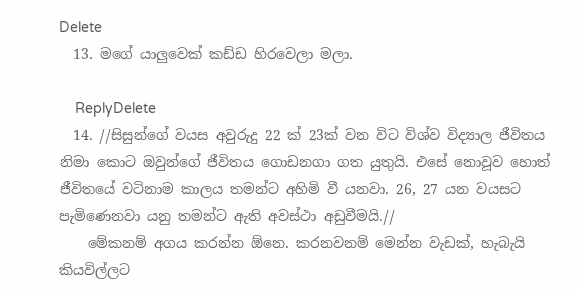Delete
  13. මගේ යාලුවෙක් කඩ්ඩ හිරවෙලා මලා.

    ReplyDelete
  14. //සිසුන්ගේ වයස අවුරුදු 22 ක් 23ක් වන විට විශ්ව විද්‍යාල ජීවිතය නිමා කොට ඔවුන්ගේ ජීවිතය ගොඩනගා ගත යුතුයි. එසේ නොවූව හොත් ජීවිතයේ වටිනාම කාලය තමන්ට අහිමි වී යනවා. 26, 27 යන වයසට පැමිණෙනවා යනු තමන්ට ඇති අවස්ථා අඩුවීමයි.//
    මේකනම් අගය කරන්න ඕනෙ. කරනවනම් මෙන්න වැඩක්, හැබැයි කියවිල්ලට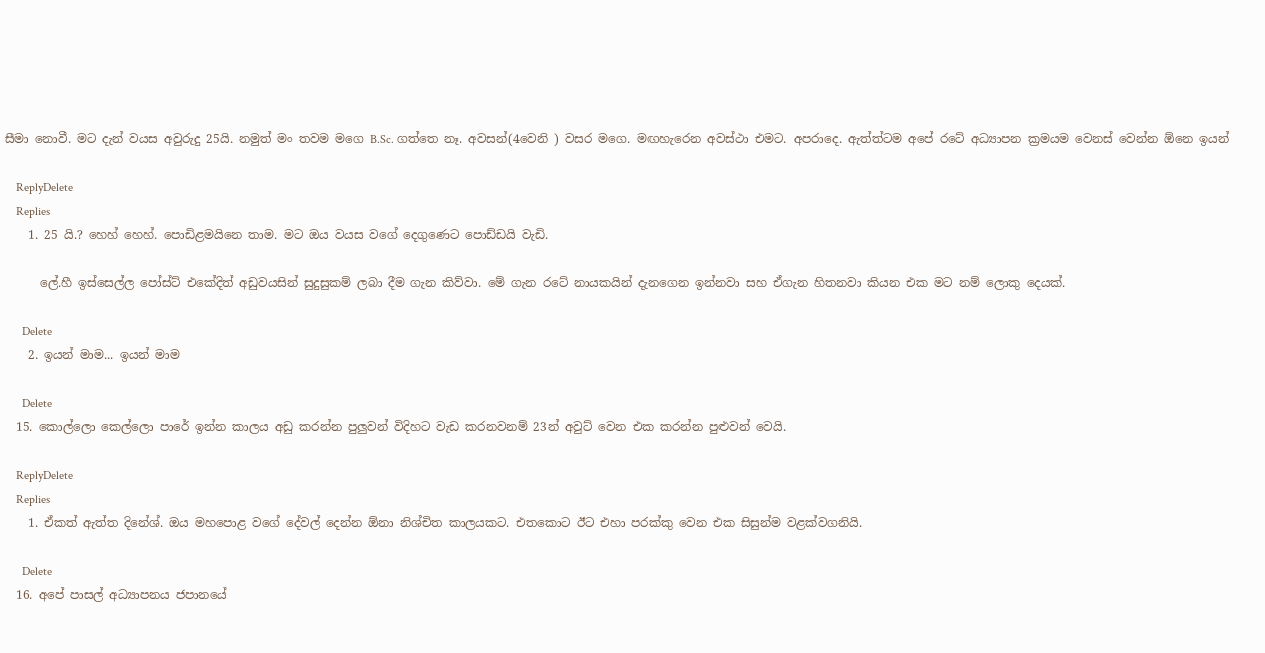සීමා නොවී. මට දැන් වයස අවුරුදු 25යි. නමුත් මං තවම මගෙ B.Sc. ගත්තෙ නෑ. අවසන්(4වෙනි ) වසර මගෙ. මඟහැරෙන අවස්ථා එමට. අපරාදෙ. ඇත්ත්ටම අපේ රටේ අධ්‍යාපන ක්‍රමයම වෙනස් වෙන්න ඕනෙ ඉයන්

    ReplyDelete
    Replies
    1. 25 යි.? හෙහ් හෙහ්. පොඩිළමයිනෙ තාම. මට ඔය වයස වගේ දෙගුණෙට පොඩ්ඩයි වැඩි.

      ලේ.හී ඉස්සෙල්ල පෝස්ට් එකේදිත් අඩුවයසින් සුදුසුකම් ලබා දීම ගැන කිව්වා. මේ ගැන රටේ නායකයින් දැනගෙන ඉන්නවා සහ ඒගැන හිතනවා කියන එක මට නම් ලොකු දෙයක්.

      Delete
    2. ඉයන් මාම... ඉයන් මාම

      Delete
  15. කොල්ලො කෙල්ලො පාරේ ඉන්න කාලය අඩු කරන්න පුලුවන් විදිහට වැඩ කරනවනම් 23න් අවුට් වෙන එක කරන්න පුළුවන් වෙයි.

    ReplyDelete
    Replies
    1. ඒකත් ඇත්ත දිනේශ්. ඔය මහපොළ වගේ දේවල් දෙන්න ඕනා නිශ්චිත කාලයකට. එතකොට ඊට එහා පරක්කු වෙන එක සිසුන්ම වළක්වගනියි.

      Delete
  16. අපේ පාසල් අධ්‍යාපනය ජපානයේ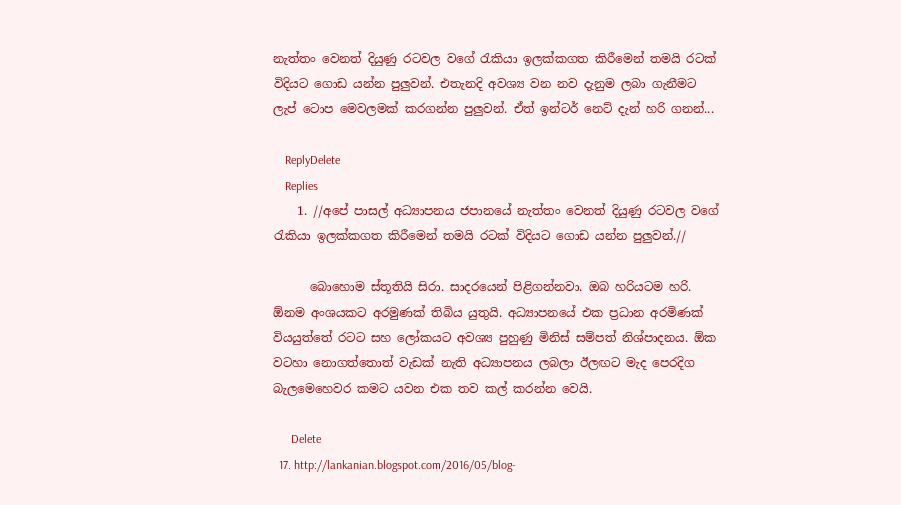නැත්තං වෙනත් දියුණු රටවල වගේ රැකියා ඉලක්කගත කිරීමෙන් තමයි රටක් විදියට ගොඩ යන්න පුලුවන්. එතැනදි අවශ්‍ය වන නව දැනුම ලබා ගැනීමට ලැප් ටොප මෙවලමක් කරගන්න පුලුවන්. ඒත් ඉන්ටර් නෙට් දැන් හරි ගනන්...

    ReplyDelete
    Replies
    1. //අපේ පාසල් අධ්‍යාපනය ජපානයේ නැත්තං වෙනත් දියුණු රටවල වගේ රැකියා ඉලක්කගත කිරීමෙන් තමයි රටක් විදියට ගොඩ යන්න පුලුවන්.//

      බොහොම ස්තූතියි සිරා. සාදරයෙන් පිළිගන්නවා. ඔබ හරියටම හරි. ඕනම අංශයකට අරමුණක් තිබිය යුතුයි. අධ්‍යාපනයේ එක ප්‍රධාන අරමිණක් වියයුත්තේ රටට සහ ලෝකයට අවශ්‍ය පුහුණු මිනිස් සම්පත් නිශ්පාදනය. ඕක වටහා නොගත්තොත් වැඩක් නැති අධ්‍යාපනය ලබලා ඊලඟට මැද පෙරදිග බැලමෙහෙවර කමට යවන එක තව කල් කරන්න වෙයි.

      Delete
  17. http://lankanian.blogspot.com/2016/05/blog-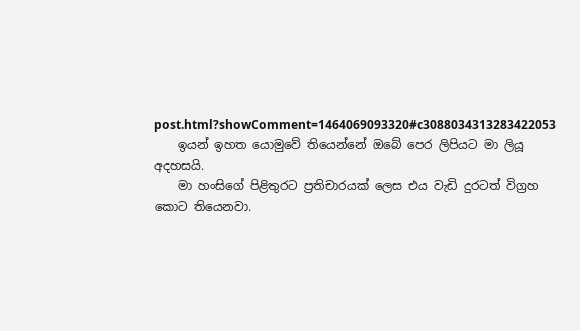post.html?showComment=1464069093320#c3088034313283422053
    ඉයන් ඉහත යොමුවේ තියෙන්නේ ඔබේ පෙර ලිපියට මා ලියූ අදහසයි.
    මා හංසිගේ පිළිතුරට ප්‍රතිචාරයක් ලෙස එය වැඩි දුරටත් විග්‍රහ කොට තියෙනවා.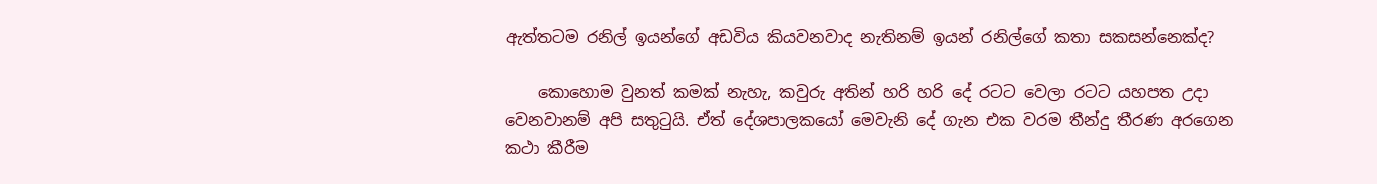ඇත්තටම රනිල් ඉයන්ගේ අඩවිය කියවනවාද නැතිනම් ඉයන් රනිල්ගේ කතා සකසන්නෙක්ද?

    කොහොම වුනත් කමක් නැහැ, කවුරු අතින් හරි හරි දේ රටට වෙලා රටට යහපත උදා වෙනවානම් අපි සතුටුයි. ඒත් දේශපාලකයෝ මෙවැනි දේ ගැන එක වරම තීන්දු තීරණ අරගෙන කථා කීරීම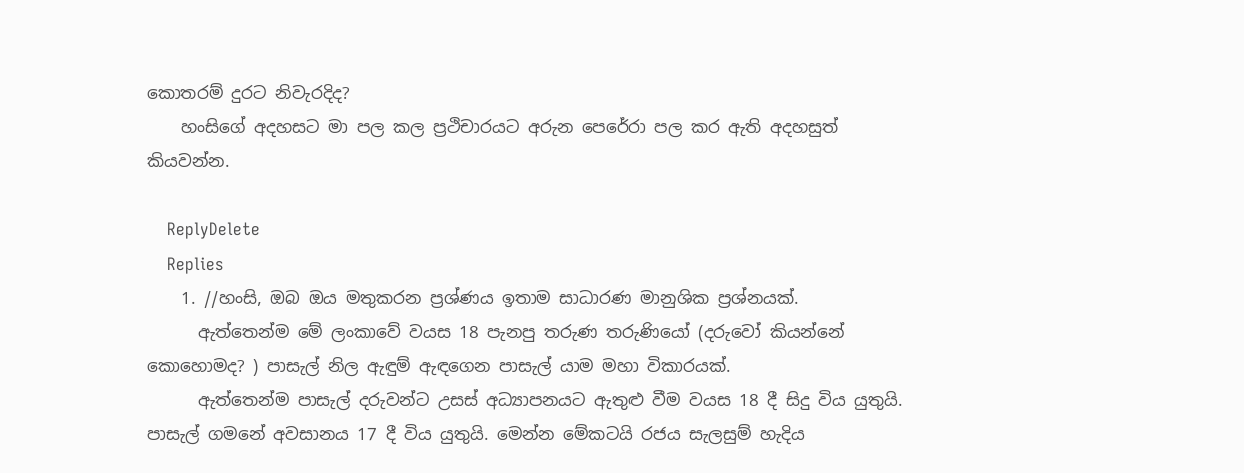කොතරම් දුරට නිවැරදිද?
    හංසිගේ අදහසට මා පල කල ප්‍රථිචාරයට අරුන පෙරේරා පල කර ඇති අදහසුත් කියවන්න.

    ReplyDelete
    Replies
    1. //හංසි, ඔබ ඔය මතුකරන ප්‍රශ්ණය ඉතාම සාධාරණ මානුශික ප්‍රශ්නයක්.
      ඇත්තෙන්ම මේ ලංකාවේ වයස 18 පැනපු තරුණ තරුණියෝ (දරුවෝ කියන්නේ කොහොමද? ) පාසැල් නිල ඇඳුම් ඇඳගෙන පාසැල් යාම මහා විකාරයක්.
      ඇත්තෙන්ම පාසැල් දරුවන්ට උසස් අධ්‍යාපනයට ඇතුළු වීම වයස 18 දී සිදු විය යුතුයි. පාසැල් ගමනේ අවසානය 17 දී විය යුතුයි. මෙන්න මේකටයි රජය සැලසුම් හැදිය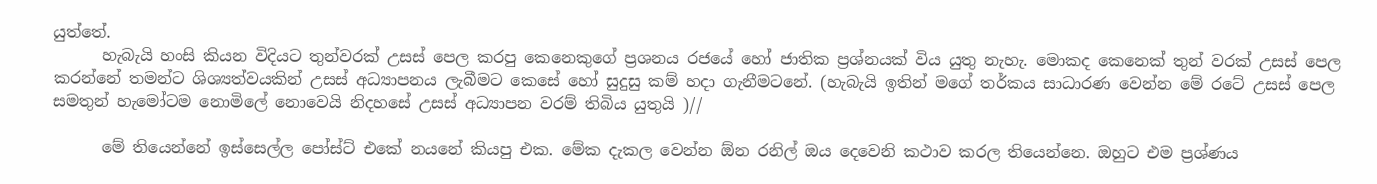යුත්තේ.
      හැබැයි හංසි කියන විදියට තුන්වරක් උසස් පෙල කරපු කෙනෙකුගේ ප්‍රශනය රජයේ හෝ ජාතික ප්‍රශ්නයක් විය යුතු නැහැ. මොකද කෙනෙක් තුන් වරක් උසස් පෙල කරන්නේ තමන්ට ශිශ්‍යත්වයකින් උසස් අධ්‍යාපනය ලැබීමට කෙසේ හෝ සුදුසු කම් හදා ගැනීමටනේ. (හැබැයි ඉතින් මගේ තර්කය සාධාරණ වෙන්න මේ රටේ උසස් පෙල සමතුන් හැමෝටම නොමිලේ නොවෙයි නිදහසේ උසස් අධ්‍යාපන වරම් තිබිය යුතුයි )//

      මේ තියෙන්නේ ඉස්සෙල්ල පෝස්ට් එකේ නයනේ කියපු එක. මේක දැකල වෙන්න ඕන රනිල් ඔය දෙවෙනි කථාව කරල තියෙන්නෙ. ඔහුට එම ප්‍රශ්ණය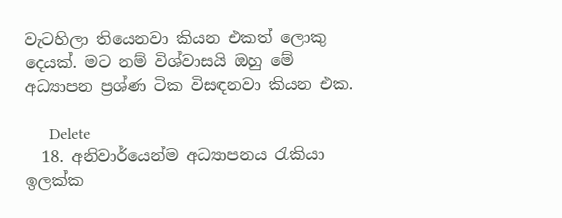වැටහිලා තියෙනවා කියන එකත් ලොකු දෙයක්. මට නම් විශ්වාසයි ඔහු මේ අධ්‍යාපන ප්‍රශ්ණ ටික විසඳනවා කියන එක.

      Delete
  18. අනිවාර්යෙන්ම අධ්‍යාපනය රැකියා ඉලක්ක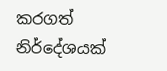කරගත් නිර්දේශයක්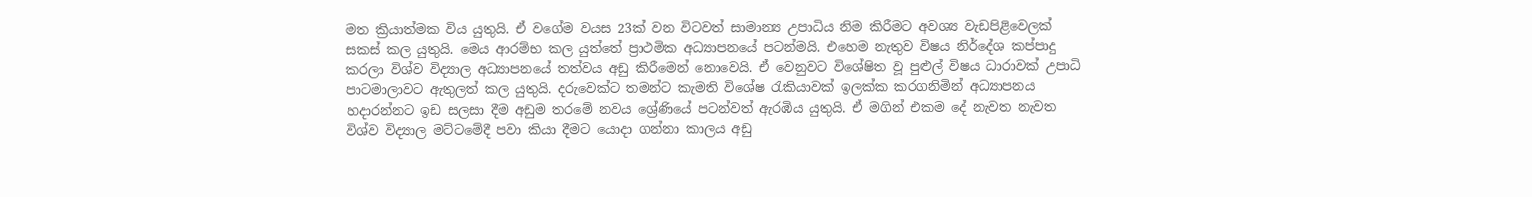මත ක්‍රියාත්මක විය යුතුයි. ඒ වගේම වයස 23ක් වන විටවත් සාමාන්‍ය උපාධිය නිම කිරීමට අවශ්‍ය වැඩපිළිවෙලක් සකස් කල යුතුයි. මෙය ආරම්භ කල යුත්තේ ප්‍රාථමික අධ්‍යාපනයේ පටන්මයි. එහෙම නැතුව විෂය නිර්දේශ කප්පාදු කරලා විශ්ව විද්‍යාල අධ්‍යාපනයේ තත්වය අඩු කිරීමෙන් නොවෙයි. ඒ වෙනුවට විශේෂිත වූ පුළුල් විෂය ධාරාවක් උපාධි පාටමාලාවට ඇතුලත් කල යුතුයි. දරුවෙක්ට තමන්ට කැමති විශේෂ රැකියාවක් ඉලක්ක කරගනිමින් අධ්‍යාපනය හදාරන්නට ඉඩ සලසා දීම අඩුම තරමේ නවය ශ්‍රේණියේ පටන්වත් ඇරඹිය යුතුයි. ඒ මගින් එකම දේ නැවත නැවත විශ්ව විද්‍යාල මට්ටමේදී පවා කියා දීමට යොදා ගන්නා කාලය අඩු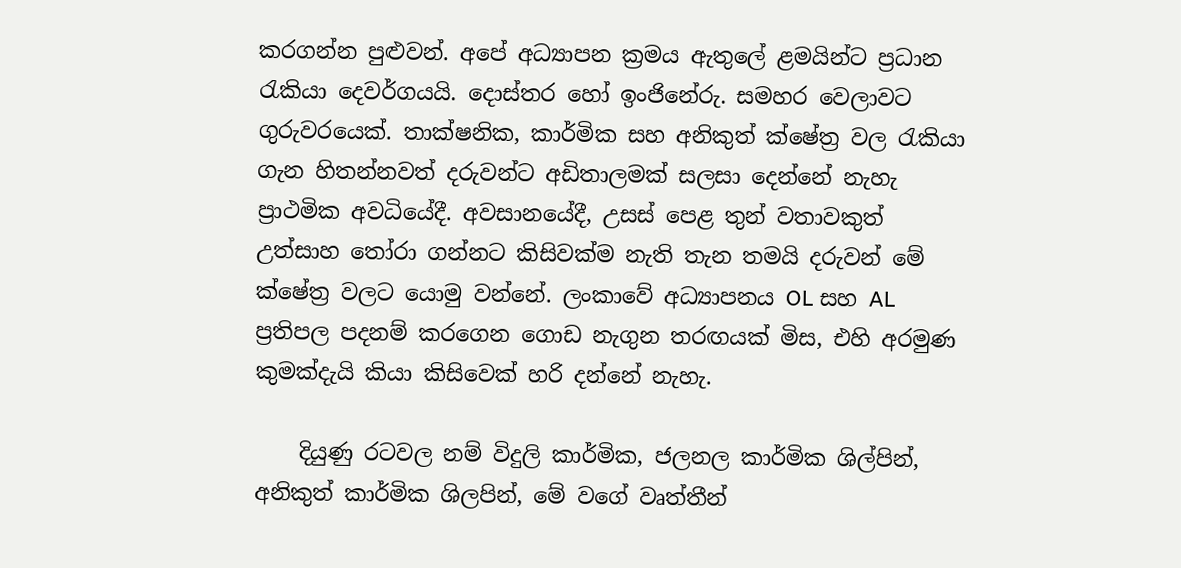කරගන්න පුළුවන්. අපේ අධ්‍යාපන ක්‍රමය ඇතුලේ ළමයින්ට ප්‍රධාන රැකියා දෙවර්ගයයි. දොස්තර හෝ ඉංජිනේරු. සමහර වෙලාවට ගුරුවරයෙක්. තාක්ෂනික, කාර්මික සහ අනිකුත් ක්ෂේත්‍ර වල රැකියා ගැන හිතන්නවත් දරුවන්ට අඩිතාලමක් සලසා දෙන්නේ නැහැ ප්‍රාථමික අවධියේදී. අවසානයේදී, උසස් පෙළ තුන් වතාවකුත් උත්සාහ තෝරා ගන්නට කිසිවක්ම නැති තැන තමයි දරුවන් මේ ක්ෂේත්‍ර වලට යොමු වන්නේ. ලංකාවේ අධ්‍යාපනය OL සහ AL ප්‍රතිපල පදනම් කරගෙන ගොඩ නැගුන තරඟයක් මිස, එහි අරමුණ කුමක්දැයි කියා කිසිවෙක් හරි දන්නේ නැහැ.

    දියුණු රටවල නම් විදුලි කාර්මික, ජලනල කාර්මික ශිල්පින්, අනිකුත් කාර්මික ශිලපින්, මේ වගේ වෘත්තීන්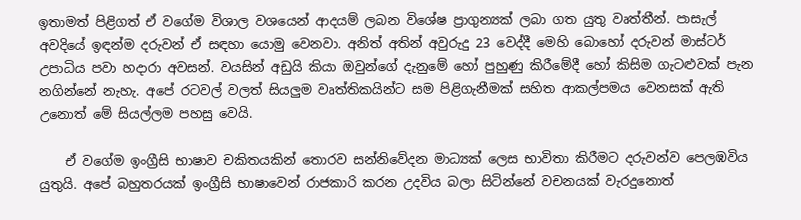ඉතාමත් පිළිගත් ඒ වගේම විශාල වශයෙන් ආදයම් ලබන විශේෂ ප්‍රාගුන්‍යක් ලබා ගත යුතු වෘත්තීන්. පාසැල් අවදියේ ඉඳන්ම දරුවන් ඒ සඳහා යොමු වෙනවා. අනිත් අතින් අවුරුදු 23 වෙද්දී මෙහි බොහෝ දරුවන් මාස්ටර් උපාධිය පවා හදාරා අවසන්. වයසින් අඩුයි කියා ඔවුන්ගේ දැනුමේ හෝ පුහුණු කිරීමේදී හෝ කිසිම ගැටළුවක් පැන නගින්නේ නැහැ. අපේ රටවල් වලත් සියලුම වෘත්තිකයින්ට සම පිළිගැනීමක් සහිත ආකල්පමය වෙනසක් ඇති උනොත් මේ සියල්ලම පහසු වෙයි.

    ඒ වගේම ඉංග්‍රීසි භාෂාව චකිතයකින් තොරව සන්නිවේදන මාධ්‍යක් ලෙස භාවිතා කිරීමට දරුවන්ව පෙලඹවිය යුතුයි. අපේ බහුතරයක් ඉංග්‍රීසි භාෂාවෙන් රාජකාරි කරන උදවිය බලා සිටින්නේ වචනයක් වැරදුනොත්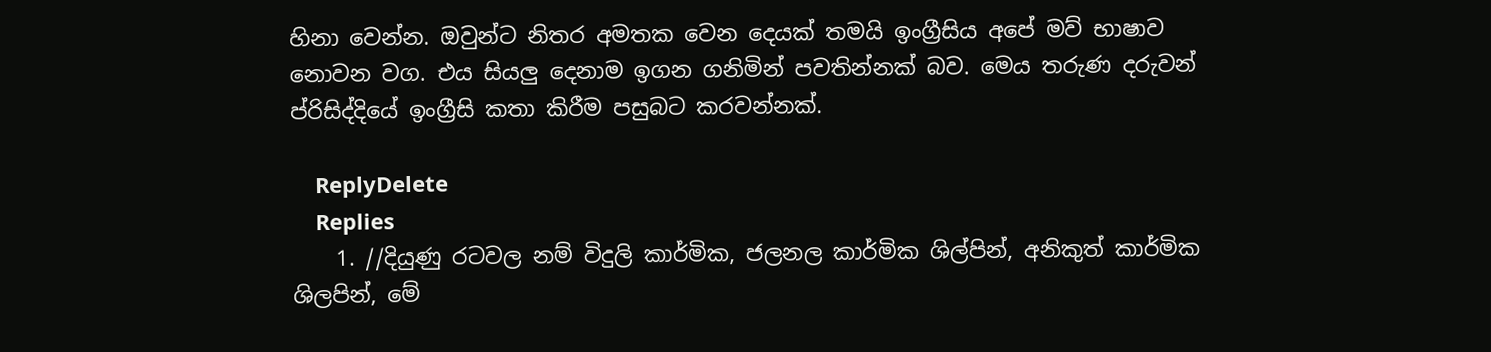හිනා වෙන්න. ඔවුන්ට නිතර අමතක වෙන දෙයක් තමයි ඉංග්‍රීසිය අපේ මව් භාෂාව නොවන වග. එය සියලු දෙනාම ඉගන ගනිමින් පවතින්නක් බව. මෙය තරුණ දරුවන් ප්රිසිද්දියේ ඉංග්‍රීසි කතා කිරීම පසුබට කරවන්නක්.

    ReplyDelete
    Replies
    1. //දියුණු රටවල නම් විදුලි කාර්මික, ජලනල කාර්මික ශිල්පින්, අනිකුත් කාර්මික ශිලපින්, මේ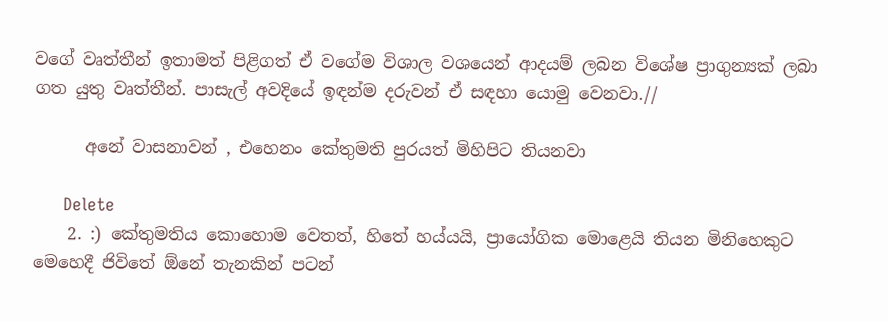වගේ වෘත්තීන් ඉතාමත් පිළිගත් ඒ වගේම විශාල වශයෙන් ආදයම් ලබන විශේෂ ප්‍රාගුන්‍යක් ලබා ගත යුතු වෘත්තීන්. පාසැල් අවදියේ ඉඳන්ම දරුවන් ඒ සඳහා යොමු වෙනවා.//

      අනේ වාසනාවන් , එහෙනං කේතුමති පුරයත් මිහිපිට තියනවා

      Delete
    2. :) කේතුමතිය කොහොම වෙතත්, හිතේ හය්යයි, ප්‍රායෝගික මොළෙයි තියන මිනිහෙකුට මෙහෙදී ජිවිතේ ඕනේ තැනකින් පටන්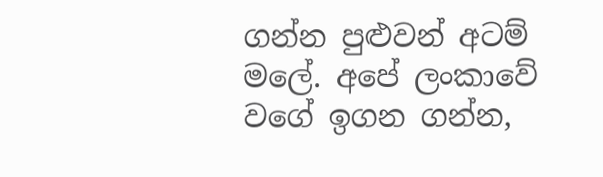ගන්න පුළුවන් අටම් මලේ. අපේ ලංකාවේ වගේ ඉගන ගන්න,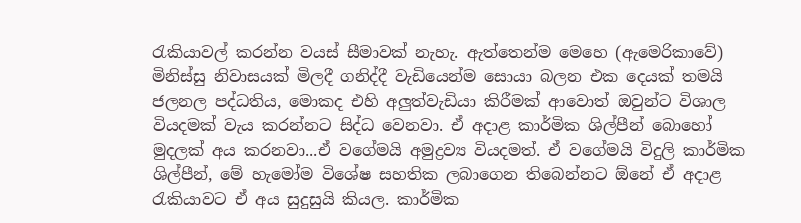රැකියාවල් කරන්න වයස් සීමාවක් නැහැ. ඇත්තෙන්ම මෙහෙ (ඇමෙරිකාවේ) මිනිස්සු නිවාසයක් මිලදී ගනිද්දී වැඩියෙන්ම සොයා බලන එක දෙයක් තමයි ජලනල පද්ධතිය, මොකද එහි අලුත්වැඩියා කිරීමක් ආවොත් ඔවුන්ට විශාල වියදමක් වැය කරන්නට සිද්ධ වෙනවා. ඒ අදාළ කාර්මික ශිල්පීන් බොහෝ මුදලක් අය කරනවා...ඒ වගේමයි අමුද්‍රව්‍ය වියදමත්. ඒ වගේමයි විදුලි කාර්මික ශිල්පීන්, මේ හැමෝම විශේෂ සහතික ලබාගෙන තිබෙන්නට ඕනේ ඒ අදාළ රැකියාවට ඒ අය සුදුසුයි කියල. කාර්මික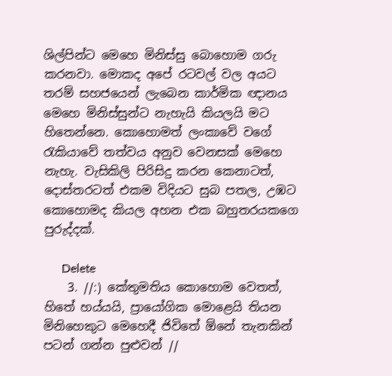ශිල්පින්ට මෙහෙ මිනිස්සු බොහොම ගරු කරනවා. මොකද අපේ රටවල් වල අයට තරම් සහජයෙන් ලැබෙන කාර්මික ඥානය මෙහෙ මිනිස්සුන්ට නැහැයි කියලයි මට හිතෙන්නෙ. කොහොමත් ලංකාවේ වගේ රැකියාවේ තත්වය අනුව වෙනසක් මෙහෙ නැහැ. වැසිකිලි පිරිසිදු කරන කෙනාටත්, දොස්තරටත් එකම විදියට සුබ පතල, උඹට කොහොමද කියල අහන එක බහුතරයකගෙ පුරුද්දක්.

      Delete
    3. //:) කේතුමතිය කොහොම වෙතත්, හිතේ හය්යයි, ප්‍රායෝගික මොළෙයි තියන මිනිහෙකුට මෙහෙදී ජිවිතේ ඕනේ තැනකින් පටන් ගන්න පුළුවන් //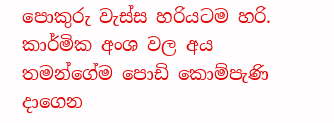පොකුරු වැස්ස හරියටම හරි. කාර්මික අංශ වල අය තමන්ගේම පොඩි කොම්පැණි දාගෙන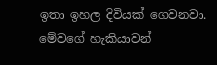ඉතා ඉහල දිවියක් ගෙවනවා. මේවගේ හැකියාවන්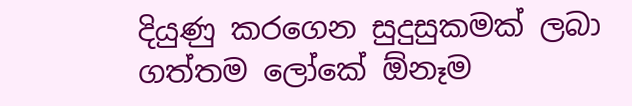දියුණු කරගෙන සුදුසුකමක් ලබා ගත්තම ලෝකේ ඕනෑම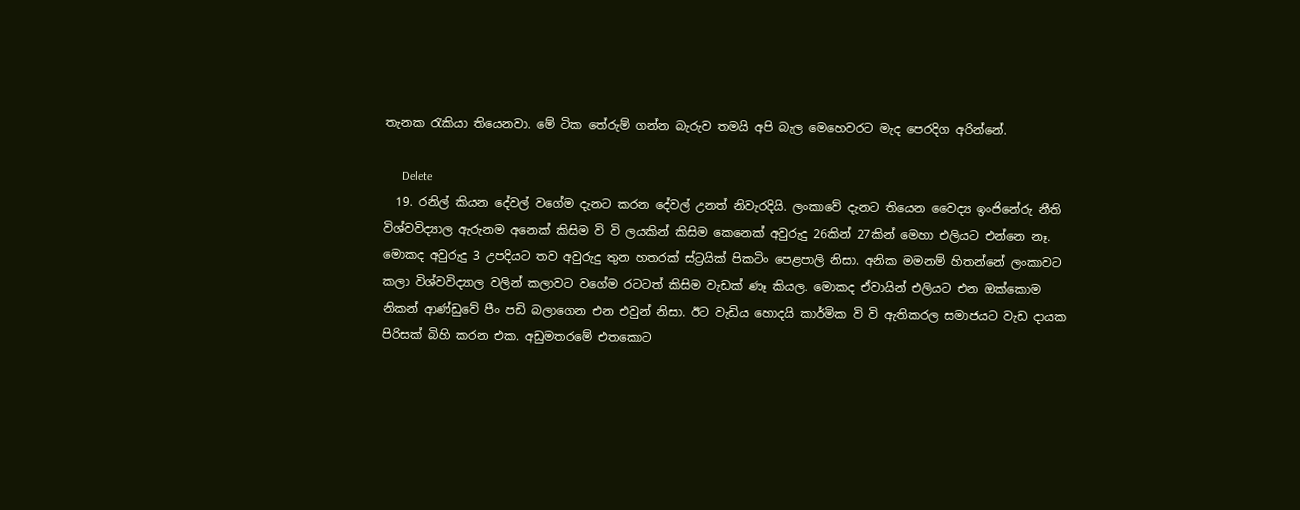තැනක රැකියා තියෙනවා. මේ ටික තේරුම් ගන්න බැරුව තමයි අපි බැල මෙහෙවරට මැද පෙරදිග අරින්නේ.

      Delete
  19. රනිල් කියන දේවල් වගේම දැනට කරන දේවල් උනත් නිවැරදියි. ලංකාවේ දැනට තියෙන වෛද්‍ය ඉංජිනේරු නීති විශ්වවිද්‍යාල ඇරුනම අනෙක් කිසිම වි වි ලයකින් කිසිම කෙනෙක් අවුරුදු 26කින් 27කින් මෙහා එලියට එන්නෙ නෑ. මොකද අවුරුදු 3 උපදියට තව අවුරුදු තුන හතරක් ස්ට්‍රයික් පිකටිං පෙළපාලි නිසා. අනික මමනම් හිතන්නේ ලංකාවට කලා විශ්වවිද්‍යාල වලින් කලාවට වගේම රටටත් කිසිම වැඩක් ණෑ කියල. මොකද ඒවායින් එලියට එන ඔක්කොම නිකන් ආණ්ඩුවේ පීං පඩි බලාගෙන එන එවුන් නිසා. ඊට වැඩිය හොදයි කාර්මික වි වි ඇතිකරල සමාජයට වැඩ දායක පිරිසක් බිහි කරන එක. අඩුමතරමේ එතකොට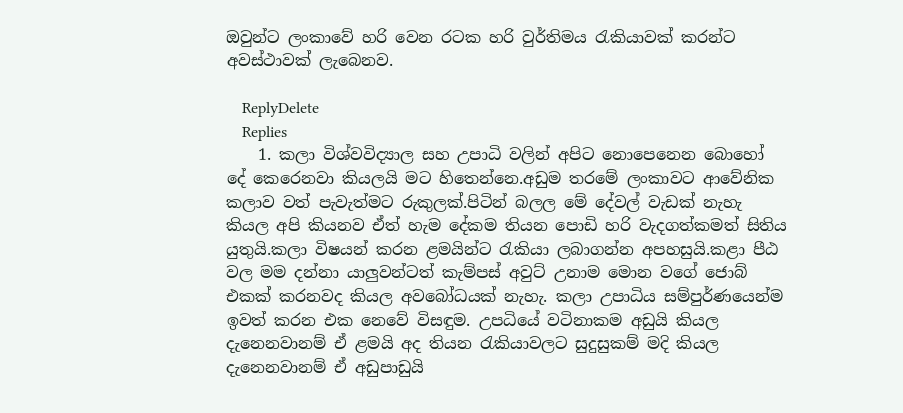ඔවුන්ට ලංකාවේ හරි වෙන රටක හරි වුර්තිමය රැකියාවක් කරන්ට අවස්ථාවක් ලැබෙනව.

    ReplyDelete
    Replies
    1. කලා විශ්වවිද්‍යාල සහ උපාධි වලින් අපිට නොපෙනෙන බොහෝ දේ කෙරෙනවා කියලයි මට හිතෙන්නෙ.අඩුම තරමේ ලංකාවට ආවේනික කලාව වත් පැවැත්මට රුකුලක්.පිටින් බලල මේ දේවල් වැඩක් නැහැ කියල අපි කියනව ඒත් හැම දේකම තියන පොඩි හරි වැදගත්කමත් සිතිය යුතුයි.කලා විෂයන් කරන ළමයින්ට රැකියා ලබාගන්න අපහසුයි.කළා පීඨ වල මම දන්නා යාලුවන්ටත් කැම්පස් අවුට් උනාම මොන වගේ ජොබ් එකක් කරනවද කියල අවබෝධයක් නැහැ. කලා උපාධිය සම්පුර්ණයෙන්ම ඉවත් කරන එක නෙවේ විසඳුම. උපධියේ වටිනාකම අඩුයි කියල දැනෙනවානම් ඒ ළමයි අද තියන රැකියාවලට සුදුසුකම් මදි කියල දැනෙනවානම් ඒ අඩුපාඩුයි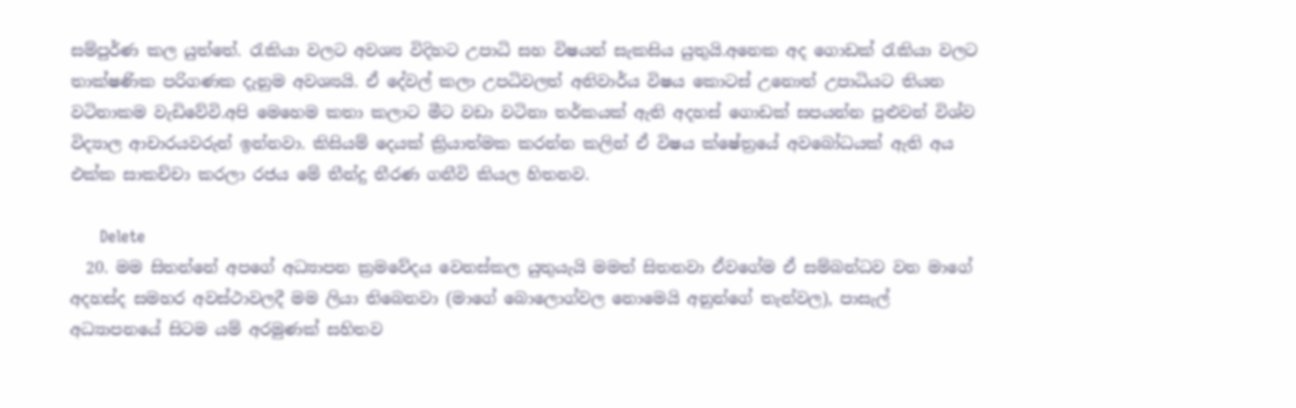සම්පුර්ණ කල යුත්තේ. රැකියා වලට අවශ්‍ය විදිහට උපාධි සහ විෂයන් සැකසිය යුතුයි.අනෙක අද ගොඩක් රැකියා වලට තාක්ෂණික පරිගණක දැනුම අවශ්‍යයි. ඒ දේවල් කලා උපධිවලත් අනිවාර්ය විෂය කොටස් උනොත් උපාධියට තියන වටිනාකම වැඩිවේවි.අපි මෙහෙම කතා කලාට මීට වඩා වටිනා තර්කයක් ඇති අදහස් ගොඩක් සපයන්න පුළුවන් විශ්ව විද්‍යාල ආචාරයවරුන් ඉන්නවා. කිසියම් දෙයක් ක්‍රියාත්මක කරන්න කලින් ඒ විෂය ක්ෂේත්‍රයේ අවබෝධයක් ඇති අය එක්ක සාකච්චා කරලා රජය මේ තීන්දු තීරණ ගනීවි කියල හිතනව.

      Delete
  20. මම සිතන්නේ අපගේ අධ්‍යාපන ක්‍රමවේදය වෙනස්කල යුතුයැයි මමත් සිතනවා ඒවගේම ඒ සම්බන්ධව වන මාගේ අදහස්ද සමහර අවස්ථාවලදී මම ලියා තිබෙනවා (මාගේ බොලොග්වල නොමෙයි අනුන්ගේ තැන්වල), පාසැල් අධ්‍යාපනයේ සිටම යම් අරමුණක් සහිතව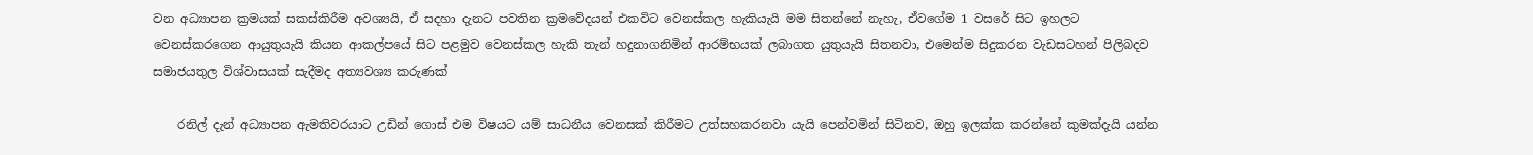වන අධ්‍යාපන ක්‍රමයක් සකස්කිරීම අවශ්‍යයි, ඒ සදහා දැනට පවතින ක්‍රමවේදයන් එකවිට වෙනස්කල හැකියැයි මම සිතන්නේ නැහැ, ඒවගේම 1 වසරේ සිට ඉහලට වෙනස්කරගෙන ආයුතුයැයි කියන ආකල්පයේ සිට පළමුව වෙනස්කල හැකි තැන් හදුනාගනිමින් ආරම්භයක් ලබාගත යුතුයැයි සිතනවා, එමෙන්ම සිදුකරන වැඩසටහන් පිලිබදව සමාජයතුල විශ්වාසයක් සැදීමද අත්‍යවශ්‍ය කරුණක්

    රනිල් දැන් අධ්‍යාපන ඇමතිවරයාට උඩින් ගොස් එම විෂයට යම් සාධනීය වෙනසක් කිරීමට උත්සහකරනවා යැයි පෙන්වමින් සිටිනව, ඔහු ඉලක්ක කරන්නේ කුමක්දැයි යන්න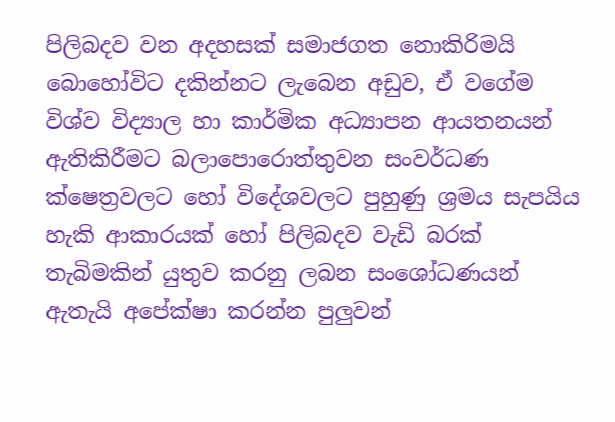පිලිබදව වන අදහසක් සමාජගත නොකිරිමයි බොහෝවිට දකින්නට ලැබෙන අඩුව, ඒ වගේම විශ්ව විද්‍යාල හා කාර්මික අධ්‍යාපන ආයතනයන් ඇතිකිරීමට බලාපොරොත්තුවන සංවර්ධණ ක්ෂෙත්‍රවලට හෝ විදේශවලට පුහුණු ශ්‍රමය සැපයිය හැකි ආකාරයක් හෝ පිලිබදව වැඩි බරක් තැබිමකින් යුතුව කරනු ලබන සංශෝධණයන් ඇතැයි අපේක්ෂා කරන්න පුලුවන්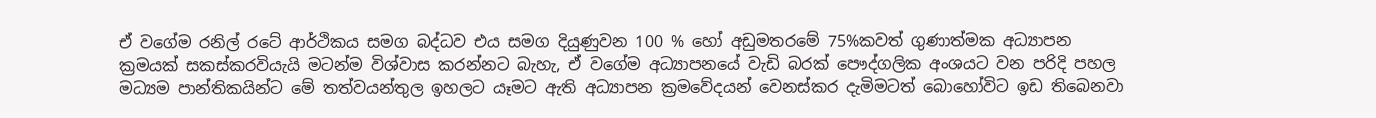ඒ වගේම රනිල් රටේ ආර්ථිකය සමග බද්ධව එය සමග දියුණුවන 100 % හෝ අඩුමතරමේ 75%කවත් ගුණාත්මක අධ්‍යාපන ක්‍රමයක් සකස්කරවියැයි මටන්ම විශ්වාස කරන්නට බැහැ, ඒ වගේම අධ්‍යාපනයේ වැඩි බරක් පෞද්ගලික අංශයට වන පරිදි පහල මධ්‍යම පාන්තිකයින්ට මේ තත්වයන්තුල ඉහලට යෑමට ඇති අධ්‍යාපන ක්‍රමවේදයන් වෙනස්කර දැමිමටත් බොහෝවිට ඉඩ තිබෙනවා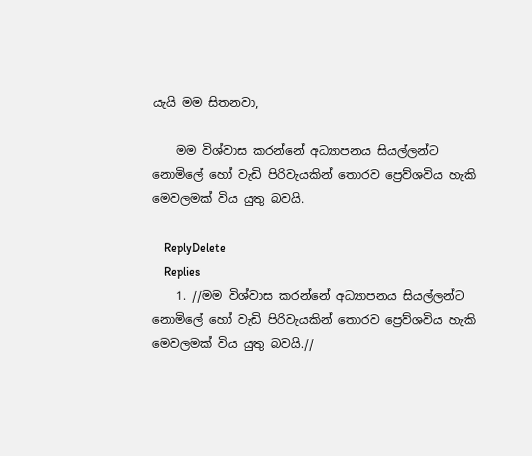යැයි මම සිතනවා,

    මම විශ්වාස කරන්නේ අධ්‍යාපනය සියල්ලන්ට නොමිලේ හෝ වැඩි පිරිවැයකින් තොරව ප්‍රෙව්ශවිය හැකි මෙවලමක් විය යුතු බවයි.

    ReplyDelete
    Replies
    1. //මම විශ්වාස කරන්නේ අධ්‍යාපනය සියල්ලන්ට නොමිලේ හෝ වැඩි පිරිවැයකින් තොරව ප්‍රෙව්ශවිය හැකි මෙවලමක් විය යුතු බවයි.//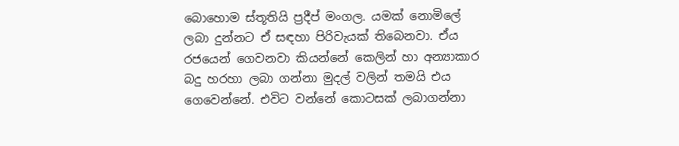බොහොම ස්තූතියි ප්‍රදීප් මංගල. යමක් නොමිලේ ලබා දුන්නට ඒ සඳහා පිරිවැයක් තිබෙනවා. ඒය රජයෙන් ගෙවනවා කියන්නේ කෙලින් හා අන්‍යාකාර බදු හරහා ලබා ගන්නා මුදල් වලින් තමයි එය ගෙවෙන්නේ. එවිට වන්නේ කොටසක් ලබාගන්නා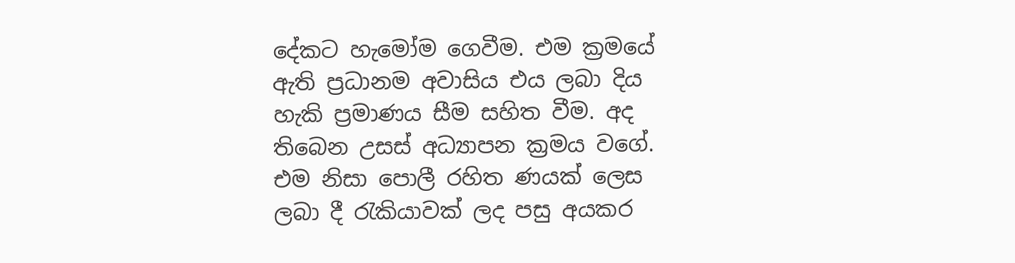දේකට හැමෝම ගෙවීම. එම ක්‍රමයේ ඇති ප්‍රධානම අවාසිය එය ලබා දිය හැකි ප්‍රමාණය සීම සහිත වීම. අද තිබෙන උසස් අධ්‍යාපන ක්‍රමය වගේ. එම නිසා පොලී රහිත ණයක් ලෙස ලබා දී රැකියාවක් ලද පසු අයකර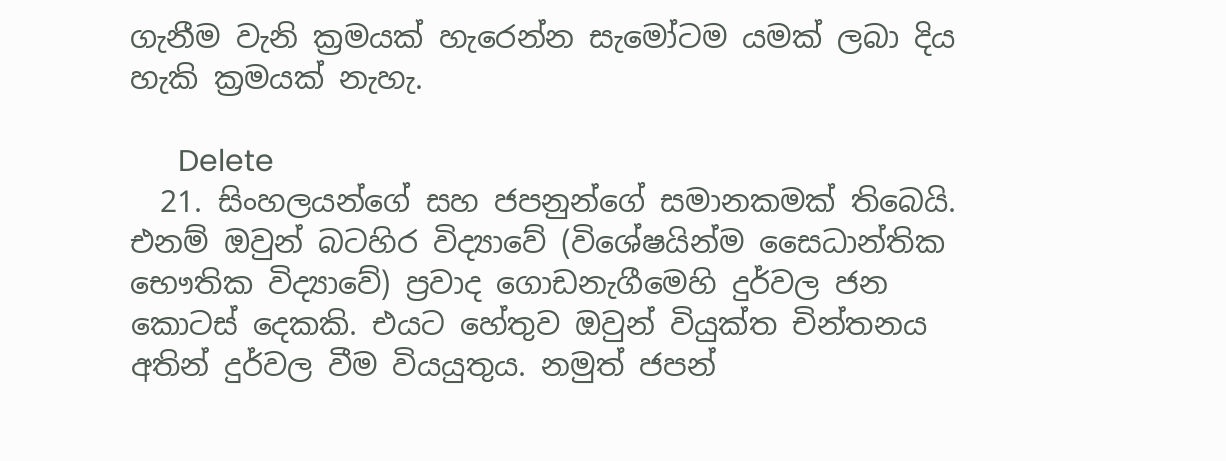ගැනීම වැනි ක්‍රමයක් හැරෙන්න සැමෝටම යමක් ලබා දිය හැකි ක්‍රමයක් නැහැ.

      Delete
  21. සිංහලයන්ගේ සහ ජපනුන්ගේ සමානකමක් තිබෙයි. එනම් ඔවුන් ‍බටහිර විද්‍යාවේ (විශේෂයින්ම සෛධාන්තික භෞතික විද්‍යාවේ) ප්‍රවාද ගොඩනැගීමෙහි දුර්වල ජන කොටස් දෙකකි. එයට හේතුව ඔවුන් වියුක්ත චින්තනය අතින් දුර්වල වීම වියයුතුය. නමුත් ජපන්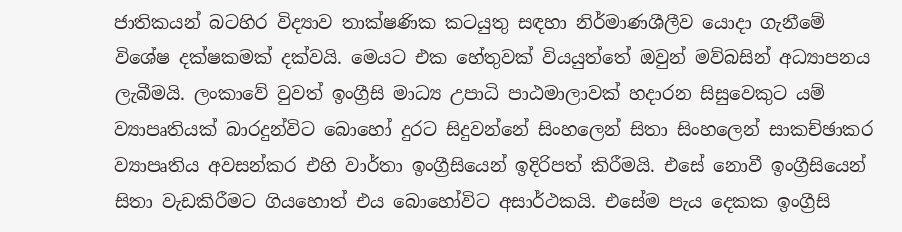ජාතිකයන් බටහිර විද්‍යාව තාක්ෂණික කටයුතු සඳහා නිර්මාණශීලීව යොදා ගැනීමේ විශේෂ දක්ෂකමක් දක්වයි. මෙයට එක හේතුවක් වියයුත්තේ ඔවුන් මව්බසින් අධ්‍යාපනය ලැබීමයි. ලංකාවේ වුවත් ඉංග්‍රීසි මාධ්‍ය උපාධි පාඨමාලාවක් හදාරන සිසුවෙකුට යම් ව්‍යාපෘතියක් බාරදුන්විට බොහෝ දුරට සිදුවන්නේ සිංහලෙන් සිතා සිංහලෙන් සාකච්ඡාකර ව්‍යාපෘතිය අවසන්කර එහි වාර්තා ඉංග්‍රීසියෙන් ඉදිරිපත් කිරීමයි. එසේ නොවී ඉංග්‍රීසියෙන් සිතා වැඩකිරීමට ගියහොත් එය බොහෝවිට අසාර්ථකයි. එසේම පැය දෙකක ඉංග්‍රීසි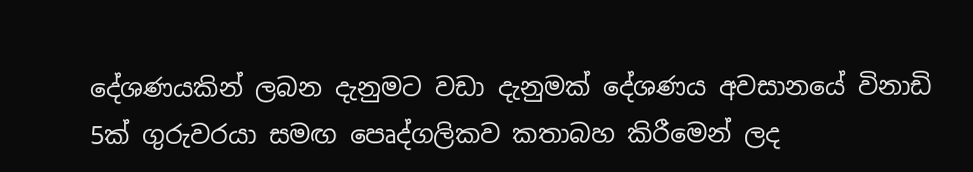දේශණයකින් ලබන දැනුමට වඩා දැනුමක් දේශණය අවසානයේ විනාඩි 5ක් ගුරුවරයා සමඟ පෙෘද්ගලිකව කතාබහ කිරීමෙන් ලද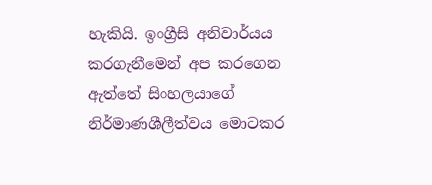හැකියි. ඉංග්‍රීසි අනිවාර්යය කරගැනීමෙන් අප කරගෙන ඇත්තේ සිංහලයාගේ නිර්මාණශීලීත්වය මොටකර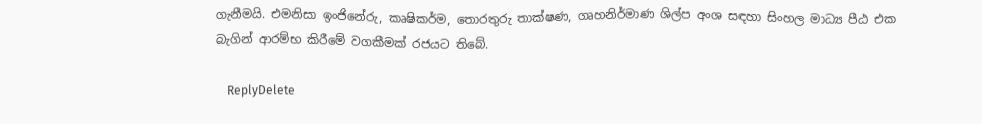ගැනීමයි. එමනිසා ඉංජිනේරු, කෘෂිකර්ම, තොරතුරු තාක්ෂණ, ගෘහනිර්මාණ ශිල්ප අංශ සඳහා සිංහල මාධ්‍ය පීඨ එක බැගින් ආරම්භ කිරීමේ වගකීමක් රජයට තිබේ.

    ReplyDelete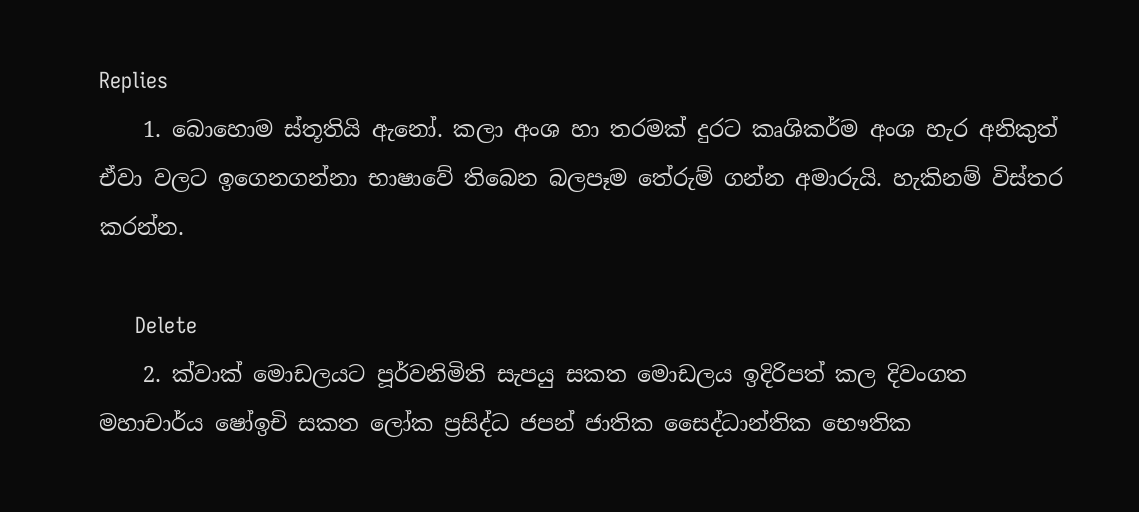Replies
    1. බොහොම ස්තූතියි ඇනෝ. කලා අංශ හා තරමක් දුරට කෘශිකර්ම අංශ හැර අනිකුත් ඒවා වලට ඉගෙනගන්නා භාෂාවේ තිබෙන බලපෑම තේරුම් ගන්න අමාරුයි. හැකිනම් විස්තර කරන්න.

      Delete
    2. ක්වාක් මොඩලයට පූර්වනිමිති සැපයු සකත මොඩලය ඉදිරිපත් කල දිවංගත මහාචාර්ය ෂෝඉචි සකත ලෝක ප්‍රසිද්ධ ජපන් ජාතික සෛද්ධාන්තික භෞතික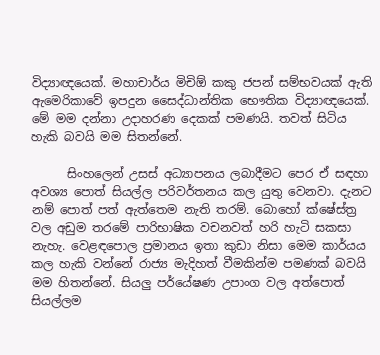විද්‍යාඥයෙක්. මහාචාර්ය මිචිඕ කකු ජපන් සම්භවයක් ඇති ඇමෙරිකාවේ ඉපදුන සෛද්ධාන්තික භෞතික විද්‍යාඥයෙක්. මේ මම දන්නා උදාහරණ දෙකක් පමණයි. තවත් සිටිය හැකි බවයි මම සිතන්නේ.

      සිංහලෙන් උසස් අධ්‍යාපනය ලබාදීමට පෙර ඒ සඳහා අවශ්‍ය පොත් සියල්ල පරිවර්තනය කල යුතු වෙනවා. දැනට නම් පොත් පත් ඇත්තෙම නැති තරම්. බොහෝ ක්ෂේස්ත්‍ර වල අඩුම තරමේ පාරිභාෂික වචනවත් හරි හැටි සකසා නැහැ. වෙළඳපොල ප්‍රමානය ඉතා කුඩා නිසා මෙම කාර්යය කල හැකි වන්නේ රාජ්‍ය මැදිහත් වීමකින්ම පමණක් බවයි මම හිතන්නේ. සියලු පර්යේෂණ උපාංග වල අත්පොත් සියල්ලම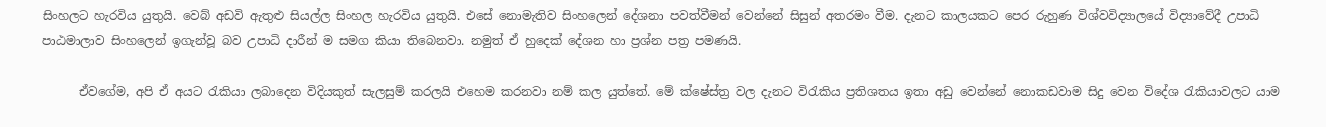සිංහලට හැරවිය යුතුයි. වෙබ් අඩවි ඇතුළු සියල්ල සිංහල හැරවිය යුතුයි. එසේ නොමැතිව සිංහලෙන් දේශනා පවත්වීමන් වෙන්නේ සිසුන් අතරමං වීම. දැනට කාලයකට පෙර රුහුණ විශ්වවිද්‍යාලයේ විද්‍යාවේදී උපාධි පාඨමාලාව සිංහලෙන් ඉගැන්වූ බව උපාධි දාරීන් ම සමග කියා තිබෙනවා. නමුත් ඒ හුදෙක් දේශන හා ප්‍රශ්න පත්‍ර පමණයි.

      ඒවගේම, අපි ඒ අයට රැකියා ලබාදෙන විදියකුත් සැලසුම් කරලයි එහෙම කරනවා නම් කල යුත්තේ. මේ ක්ෂේස්ත්‍ර වල දැනට විරැකිය ප්‍රතිශතය ඉතා අඩු වෙන්නේ නොකඩවාම සිදු වෙන විදේශ රැකියාවලට යාම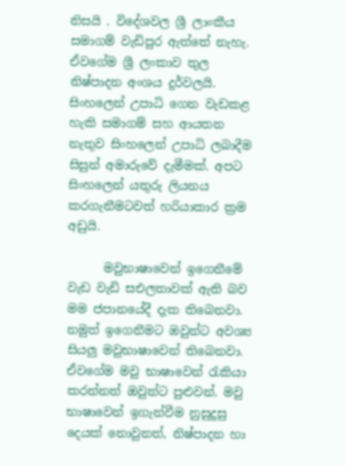නිසයි . විදේශවල ශ්‍රී ලාංකීය සමාගම් වැඩිපුර ඇත්තේ නැහැ. ඒවගේම ශ්‍රී ලංකාව තුල නිෂ්පාදන අංශය දුර්වලයි. සිංහලෙන් උපාධි ගෙන වැඩකළ හැකි සමාගම් සහ ආයතන නැතුව සිංහලෙන් උපාධි ලබාදීම සිසුන් අමාරුවේ දැමීමක්. අපට සිංහලෙන් යතුරු ලියනය කරගැනීමටවත් හරියාකාර ක්‍රම අඩුයි.

      මවුභාෂාවෙන් ඉගෙනීමේ වැඩ වැඩි සඑලතාවක් ඇති බව මම ජපානයේදී දැක තිබෙනවා. නමුත් ඉගෙනීමට ඔවුන්ට අවශ්‍ය සියලු මවුභාෂාවෙන් තිබෙනවා. ඒවගේම මවු භාෂාවෙන් රැකියා කරන්නත් ඔවුන්ට පුළුවන්. මවු භාෂාවෙන් ඉගැන්වීම නුසුදුසු දෙයක් නොවුනත්, නිෂ්පාදන හා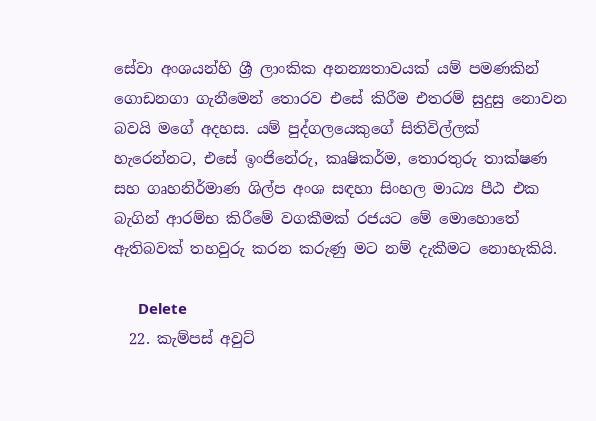සේවා අංශයන්හි ශ්‍රී ලාංකික අනන්‍යතාවයක් යම් පමණකින් ගොඩනගා ගැනීමෙන් තොරව එසේ කිරීම එතරම් සුදුසු නොවන බවයි මගේ අදහස. යම් පුද්ගලයෙකුගේ සිතිවිල්ලක් හැරෙන්නට, එසේ ඉංජිනේරු, කෘෂිකර්ම, තොරතුරු තාක්ෂණ සහ ගෘහනිර්මාණ ශිල්ප අංශ සඳහා සිංහල මාධ්‍ය පීඨ එක බැගින් ආරම්භ කිරීමේ වගකීමක් රජයට මේ මොහොතේ ඇතිබවක් තහවුරු කරන කරුණු මට නම් දැකීමට නොහැකියි.

      Delete
  22. කැම්පස් අවුට්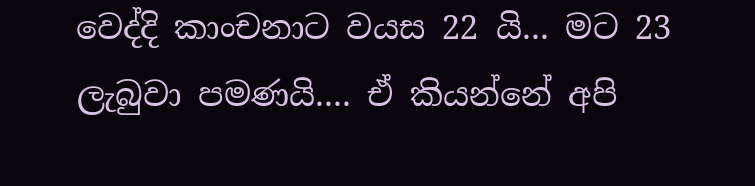වෙද්දි කාංචනාට වයස 22 යි... මට 23 ලැබුවා පමණයි.... ඒ කියන්නේ අපි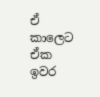ඒ කාලෙට ඒක ඉවර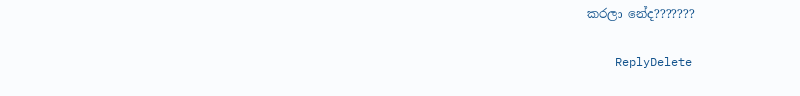කරලා නේද???????

    ReplyDelete